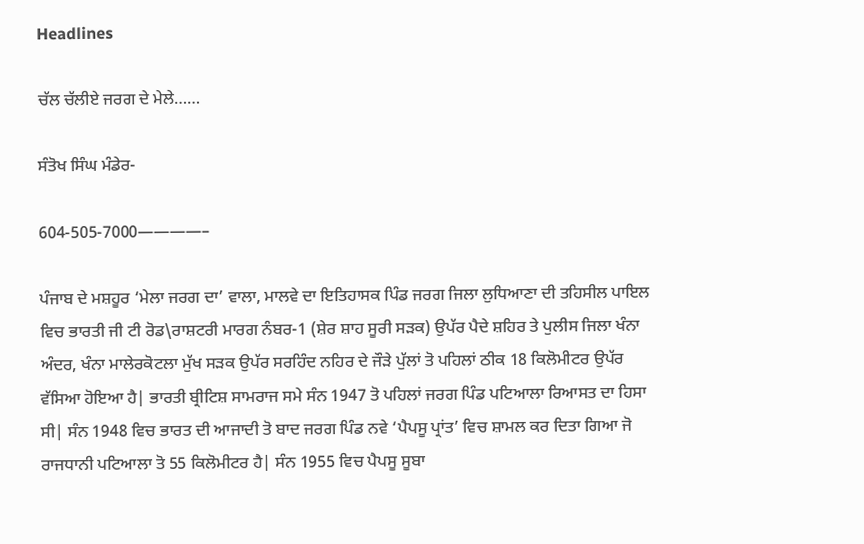Headlines

ਚੱਲ ਚੱਲੀਏ ਜਰਗ ਦੇ ਮੇਲੇ……

ਸੰਤੋਖ ਸਿੰਘ ਮੰਡੇਰ-

604-505-7000————–

ਪੰਜਾਬ ਦੇ ਮਸ਼ਹੂਰ ‘ਮੇਲਾ ਜਰਗ ਦਾ’ ਵਾਲਾ, ਮਾਲਵੇ ਦਾ ਇਤਿਹਾਸਕ ਪਿੰਡ ਜਰਗ ਜਿਲਾ ਲੁਧਿਆਣਾ ਦੀ ਤਹਿਸੀਲ ਪਾਇਲ ਵਿਚ ਭਾਰਤੀ ਜੀ ਟੀ ਰੋਡ\ਰਾਸ਼ਟਰੀ ਮਾਰਗ ਨੰਬਰ-1 (ਸ਼ੇਰ ਸ਼ਾਹ ਸੂਰੀ ਸੜਕ) ਉਪੱਰ ਪੈਦੇ ਸ਼ਹਿਰ ਤੇ ਪੁਲੀਸ ਜਿਲਾ ਖੰਨਾ ਅੰਦਰ, ਖੰਨਾ ਮਾਲੇਰਕੋਟਲਾ ਮੁੱਖ ਸੜਕ ਉਪੱਰ ਸਰਹਿੰਦ ਨਹਿਰ ਦੇ ਜੌੜੇ ਪੁੱਲਾਂ ਤੋ ਪਹਿਲਾਂ ਠੀਕ 18 ਕਿਲੋਮੀਟਰ ਉਪੱਰ ਵੱਸਿਆ ਹੋਇਆ ਹੈ| ਭਾਰਤੀ ਬ੍ਰੀਟਿਸ਼ ਸਾਮਰਾਜ ਸਮੇ ਸੰਨ 1947 ਤੋ ਪਹਿਲਾਂ ਜਰਗ ਪਿੰਡ ਪਟਿਆਲਾ ਰਿਆਸਤ ਦਾ ਹਿਸਾ ਸੀ| ਸੰਨ 1948 ਵਿਚ ਭਾਰਤ ਦੀ ਆਜਾਦੀ ਤੋ ਬਾਦ ਜਰਗ ਪਿੰਡ ਨਵੇ ‘ਪੈਪਸੂ ਪ੍ਰਾਂਤ’ ਵਿਚ ਸ਼ਾਮਲ ਕਰ ਦਿਤਾ ਗਿਆ ਜੋ ਰਾਜਧਾਨੀ ਪਟਿਆਲਾ ਤੋ 55 ਕਿਲੋਮੀਟਰ ਹੈ| ਸੰਨ 1955 ਵਿਚ ਪੈਪਸੂ ਸੂਬਾ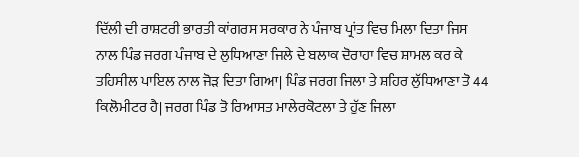ਦਿੱਲੀ ਦੀ ਰਾਸ਼ਟਰੀ ਭਾਰਤੀ ਕਾਂਗਰਸ ਸਰਕਾਰ ਨੇ ਪੰਜਾਬ ਪ੍ਰਾਂਤ ਵਿਚ ਮਿਲਾ ਦਿਤਾ ਜਿਸ ਨਾਲ ਪਿੰਡ ਜਰਗ ਪੰਜਾਬ ਦੇ ਲੁਧਿਆਣਾ ਜਿਲੇ ਦੇ ਬਲਾਕ ਦੋਰਾਹਾ ਵਿਚ ਸ਼ਾਮਲ ਕਰ ਕੇ ਤਹਿਸੀਲ ਪਾਇਲ ਨਾਲ ਜੋੜ ਦਿਤਾ ਗਿਆ| ਪਿੰਡ ਜਰਗ ਜਿਲਾ ਤੇ ਸ਼ਹਿਰ ਲੁੱਧਿਆਣਾ ਤੋ 44 ਕਿਲੋਮੀਟਰ ਹੈ| ਜਰਗ ਪਿੰਡ ਤੋ ਰਿਆਸਤ ਮਾਲੇਰਕੋਟਲਾ ਤੇ ਹੁੱਣ ਜਿਲਾ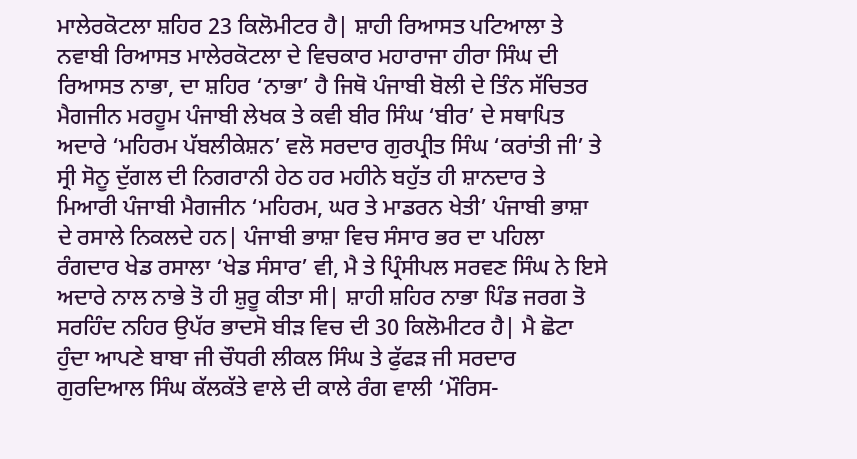ਮਾਲੇਰਕੋਟਲਾ ਸ਼ਹਿਰ 23 ਕਿਲੋਮੀਟਰ ਹੈ| ਸ਼ਾਹੀ ਰਿਆਸਤ ਪਟਿਆਲਾ ਤੇ ਨਵਾਬੀ ਰਿਆਸਤ ਮਾਲੇਰਕੋਟਲਾ ਦੇ ਵਿਚਕਾਰ ਮਹਾਰਾਜਾ ਹੀਰਾ ਸਿੰਘ ਦੀ ਰਿਆਸਤ ਨਾਭਾ, ਦਾ ਸ਼ਹਿਰ ‘ਨਾਭਾ’ ਹੈ ਜਿਥੋ ਪੰਜਾਬੀ ਬੋਲੀ ਦੇ ਤਿੰਨ ਸੱਚਿਤਰ ਮੈਗਜੀਨ ਮਰਹੂਮ ਪੰਜਾਬੀ ਲੇਖਕ ਤੇ ਕਵੀ ਬੀਰ ਸਿੰਘ ‘ਬੀਰ’ ਦੇ ਸਥਾਪਿਤ ਅਦਾਰੇ ‘ਮਹਿਰਮ ਪੱਬਲੀਕੇਸ਼ਨ’ ਵਲੋ ਸਰਦਾਰ ਗੁਰਪ੍ਰੀਤ ਸਿੰਘ ‘ਕਰਾਂਤੀ ਜੀ’ ਤੇ ਸ੍ਰੀ ਸੋਨੂ ਦੁੱਗਲ ਦੀ ਨਿਗਰਾਨੀ ਹੇਠ ਹਰ ਮਹੀਨੇ ਬਹੁੱਤ ਹੀ ਸ਼ਾਨਦਾਰ ਤੇ ਮਿਆਰੀ ਪੰਜਾਬੀ ਮੈਗਜੀਨ ‘ਮਹਿਰਮ, ਘਰ ਤੇ ਮਾਡਰਨ ਖੇਤੀ’ ਪੰਜਾਬੀ ਭਾਸ਼ਾ ਦੇ ਰਸਾਲੇ ਨਿਕਲਦੇ ਹਨ| ਪੰਜਾਬੀ ਭਾਸ਼ਾ ਵਿਚ ਸੰਸਾਰ ਭਰ ਦਾ ਪਹਿਲਾ ਰੰਗਦਾਰ ਖੇਡ ਰਸਾਲਾ ‘ਖੇਡ ਸੰਸਾਰ’ ਵੀ, ਮੈ ਤੇ ਪ੍ਰਿੰਸੀਪਲ ਸਰਵਣ ਸਿੰਘ ਨੇ ਇਸੇ ਅਦਾਰੇ ਨਾਲ ਨਾਭੇ ਤੋ ਹੀ ਸ਼ੁਰੂ ਕੀਤਾ ਸੀ| ਸ਼ਾਹੀ ਸ਼ਹਿਰ ਨਾਭਾ ਪਿੰਡ ਜਰਗ ਤੋ ਸਰਹਿੰਦ ਨਹਿਰ ਉਪੱਰ ਭਾਦਸੋ ਬੀੜ ਵਿਚ ਦੀ 30 ਕਿਲੋਮੀਟਰ ਹੈ| ਮੈ ਛੋਟਾ ਹੁੰਦਾ ਆਪਣੇ ਬਾਬਾ ਜੀ ਚੌਧਰੀ ਲੀਕਲ ਸਿੰਘ ਤੇ ਫੁੱਫੜ ਜੀ ਸਰਦਾਰ ਗੁਰਦਿਆਲ ਸਿੰਘ ਕੱਲਕੱਤੇ ਵਾਲੇ ਦੀ ਕਾਲੇ ਰੰਗ ਵਾਲੀ ‘ਮੌਰਿਸ-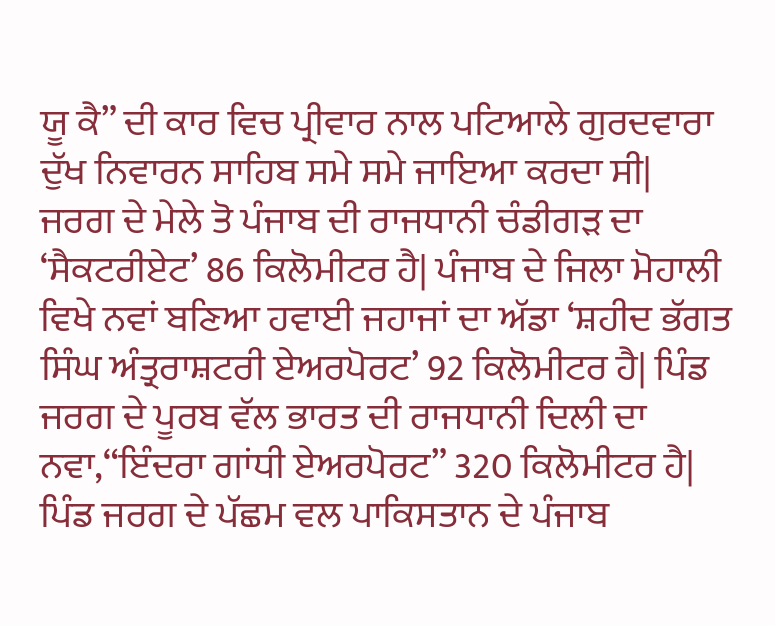ਯੂ ਕੈ” ਦੀ ਕਾਰ ਵਿਚ ਪ੍ਰੀਵਾਰ ਨਾਲ ਪਟਿਆਲੇ ਗੁਰਦਵਾਰਾ ਦੁੱਖ ਨਿਵਾਰਨ ਸਾਹਿਬ ਸਮੇ ਸਮੇ ਜਾਇਆ ਕਰਦਾ ਸੀ|
ਜਰਗ ਦੇ ਮੇਲੇ ਤੋ ਪੰਜਾਬ ਦੀ ਰਾਜਧਾਨੀ ਚੰਡੀਗੜ ਦਾ ‘ਸੈਕਟਰੀਏਟ’ 86 ਕਿਲੋਮੀਟਰ ਹੈ| ਪੰਜਾਬ ਦੇ ਜਿਲਾ ਮੋਹਾਲੀ ਵਿਖੇ ਨਵਾਂ ਬਣਿਆ ਹਵਾਈ ਜਹਾਜਾਂ ਦਾ ਅੱਡਾ ‘ਸ਼ਹੀਦ ਭੱਗਤ ਸਿੰਘ ਅੰਤ੍ਰਰਾਸ਼ਟਰੀ ਏਅਰਪੋਰਟ’ 92 ਕਿਲੋਮੀਟਰ ਹੈ| ਪਿੰਡ ਜਰਗ ਦੇ ਪੂਰਬ ਵੱਲ ਭਾਰਤ ਦੀ ਰਾਜਧਾਨੀ ਦਿਲੀ ਦਾ ਨਵਾ,“ਇੰਦਰਾ ਗਾਂਧੀ ਏਅਰਪੋਰਟ” 320 ਕਿਲੋਮੀਟਰ ਹੈ| ਪਿੰਡ ਜਰਗ ਦੇ ਪੱਛਮ ਵਲ ਪਾਕਿਸਤਾਨ ਦੇ ਪੰਜਾਬ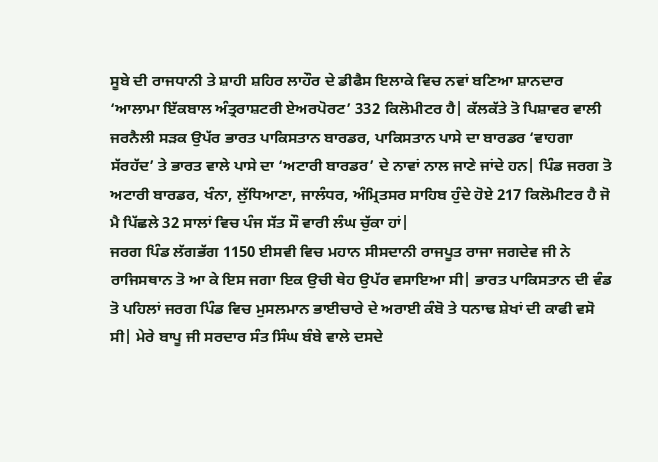ਸੂਬੇ ਦੀ ਰਾਜਧਾਨੀ ਤੇ ਸ਼ਾਹੀ ਸ਼ਹਿਰ ਲਾਹੌਰ ਦੇ ਡੀਫੈਸ ਇਲਾਕੇ ਵਿਚ ਨਵਾਂ ਬਣਿਆ ਸ਼ਾਨਦਾਰ ‘ਆਲਾਮਾ ਇੱਕਬਾਲ ਅੰਤ੍ਰਰਾਸ਼ਟਰੀ ਏਅਰਪੋਰਟ’ 332 ਕਿਲੋਮੀਟਰ ਹੈ| ਕੱਲਕੱਤੇ ਤੋ ਪਿਸ਼ਾਵਰ ਵਾਲੀ ਜਰਨੈਲੀ ਸੜਕ ਉਪੱਰ ਭਾਰਤ ਪਾਕਿਸਤਾਨ ਬਾਰਡਰ, ਪਾਕਿਸਤਾਨ ਪਾਸੇ ਦਾ ਬਾਰਡਰ ‘ਵਾਹਗਾ ਸੱਰਹੱਦ’ ਤੇ ਭਾਰਤ ਵਾਲੇ ਪਾਸੇ ਦਾ ‘ਅਟਾਰੀ ਬਾਰਡਰ’ ਦੇ ਨਾਵਾਂ ਨਾਲ ਜਾਣੇ ਜਾਂਦੇ ਹਨ| ਪਿੰਡ ਜਰਗ ਤੋ ਅਟਾਰੀ ਬਾਰਡਰ, ਖੰਨਾ, ਲੁੱਧਿਆਣਾ, ਜਾਲੰਧਰ, ਅੰਮ੍ਰਿਤਸਰ ਸਾਹਿਬ ਹੁੰਦੇ ਹੋਏ 217 ਕਿਲੋਮੀਟਰ ਹੈ ਜੋ ਮੈ ਪਿੱਛਲੇ 32 ਸਾਲਾਂ ਵਿਚ ਪੰਜ ਸੱਤ ਸੌ ਵਾਰੀ ਲੰਘ ਚੁੱਕਾ ਹਾਂ|
ਜਰਗ ਪਿੰਡ ਲੱਗਭੱਗ 1150 ਈਸਵੀ ਵਿਚ ਮਹਾਨ ਸੀਸਦਾਨੀ ਰਾਜਪੂਤ ਰਾਜਾ ਜਗਦੇਵ ਜੀ ਨੇ ਰਾਜਿਸਥਾਨ ਤੋ ਆ ਕੇ ਇਸ ਜਗਾ ਇਕ ਉਚੀ ਥੇਹ ਉਪੱਰ ਵਸਾਇਆ ਸੀ| ਭਾਰਤ ਪਾਕਿਸਤਾਨ ਦੀ ਵੰਡ ਤੋ ਪਹਿਲਾਂ ਜਰਗ ਪਿੰਡ ਵਿਚ ਮੁਸਲਮਾਨ ਭਾਈਚਾਰੇ ਦੇ ਅਰਾਈ ਕੰਬੋ ਤੇ ਧਨਾਢ ਸ਼ੇਖਾਂ ਦੀ ਕਾਫੀ ਵਸੋ ਸੀ| ਮੇਰੇ ਬਾਪੂ ਜੀ ਸਰਦਾਰ ਸੰਤ ਸਿੰਘ ਬੰਬੇ ਵਾਲੇ ਦਸਦੇ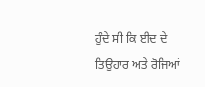ਹੁੰਦੇ ਸੀ ਕਿ ਈਦ ਦੇ ਤਿਉਹਾਰ ਅਤੇ ਰੋਜਿਆਂ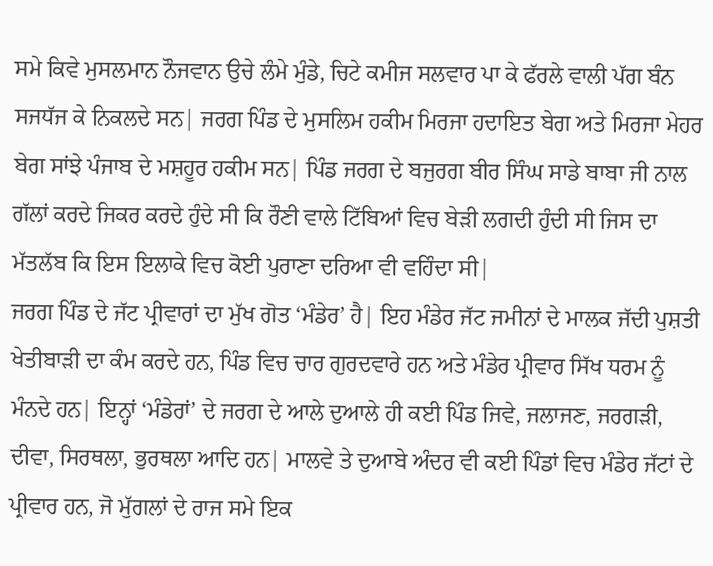ਸਮੇ ਕਿਵੇ ਮੁਸਲਮਾਨ ਨੌਜਵਾਨ ਉਚੇ ਲੰਮੇ ਮੁੰਡੇ, ਚਿਟੇ ਕਮੀਜ ਸਲਵਾਰ ਪਾ ਕੇ ਫੱਰਲੇ ਵਾਲੀ ਪੱਗ ਬੰਨ ਸਜਧੱਜ ਕੇ ਨਿਕਲਦੇ ਸਨ| ਜਰਗ ਪਿੰਡ ਦੇ ਮੁਸਲਿਮ ਹਕੀਮ ਮਿਰਜਾ ਹਦਾਇਤ ਬੇਗ ਅਤੇ ਮਿਰਜਾ ਮੇਹਰ ਬੇਗ ਸਾਂਝੇ ਪੰਜਾਬ ਦੇ ਮਸ਼ਹੂਰ ਹਕੀਮ ਸਨ| ਪਿੰਡ ਜਰਗ ਦੇ ਬਜੁਰਗ ਬੀਰ ਸਿੰਘ ਸਾਡੇ ਬਾਬਾ ਜੀ ਨਾਲ ਗੱਲਾਂ ਕਰਦੇ ਜਿਕਰ ਕਰਦੇ ਹੁੰਦੇ ਸੀ ਕਿ ਰੌਣੀ ਵਾਲੇ ਟਿੱਬਿਆਂ ਵਿਚ ਬੇੜੀ ਲਗਦੀ ਹੁੰਦੀ ਸੀ ਜਿਸ ਦਾ ਮੱਤਲੱਬ ਕਿ ਇਸ ਇਲਾਕੇ ਵਿਚ ਕੋਈ ਪੁਰਾਣਾ ਦਰਿਆ ਵੀ ਵਹਿੰਦਾ ਸੀ|
ਜਰਗ ਪਿੰਡ ਦੇ ਜੱਟ ਪ੍ਰੀਵਾਰਾਂ ਦਾ ਮੁੱਖ ਗੋਤ ‘ਮੰਡੇਰ’ ਹੈ| ਇਹ ਮੰਡੇਰ ਜੱਟ ਜਮੀਨਾਂ ਦੇ ਮਾਲਕ ਜੱਦੀ ਪੁਸ਼ਤੀ ਖੇਤੀਬਾੜੀ ਦਾ ਕੰਮ ਕਰਦੇ ਹਨ, ਪਿੰਡ ਵਿਚ ਚਾਰ ਗੁਰਦਵਾਰੇ ਹਨ ਅਤੇ ਮੰਡੇਰ ਪ੍ਰੀਵਾਰ ਸਿੱਖ ਧਰਮ ਨੂੰ ਮੰਨਦੇ ਹਨ| ਇਨ੍ਹਾਂ ‘ਮੰਡੇਰਾਂ’ ਦੇ ਜਰਗ ਦੇ ਆਲੇ ਦੁਆਲੇ ਹੀ ਕਈ ਪਿੰਡ ਜਿਵੇ, ਜਲਾਜਣ, ਜਰਗੜੀ, ਦੀਵਾ, ਸਿਰਥਲਾ, ਭੁਰਥਲਾ ਆਦਿ ਹਨ| ਮਾਲਵੇ ਤੇ ਦੁਆਬੇ ਅੰਦਰ ਵੀ ਕਈ ਪਿੰਡਾਂ ਵਿਚ ਮੰਡੇਰ ਜੱਟਾਂ ਦੇ ਪ੍ਰੀਵਾਰ ਹਨ, ਜੋ ਮੁੱਗਲਾਂ ਦੇ ਰਾਜ ਸਮੇ ਇਕ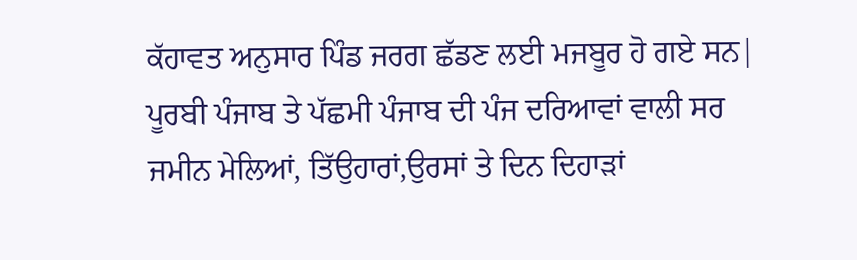ਕੱਹਾਵਤ ਅਨੁਸਾਰ ਪਿੰਡ ਜਰਗ ਛੱਡਣ ਲਈ ਮਜਬੂਰ ਹੋ ਗਏ ਸਨ|
ਪੂਰਬੀ ਪੰਜਾਬ ਤੇ ਪੱਛਮੀ ਪੰਜਾਬ ਦੀ ਪੰਜ ਦਰਿਆਵਾਂ ਵਾਲੀ ਸਰ ਜਮੀਨ ਮੇਲਿਆਂ, ਤਿੱਉਹਾਰਾਂ,ਉਰਸਾਂ ਤੇ ਦਿਨ ਦਿਹਾੜਾਂ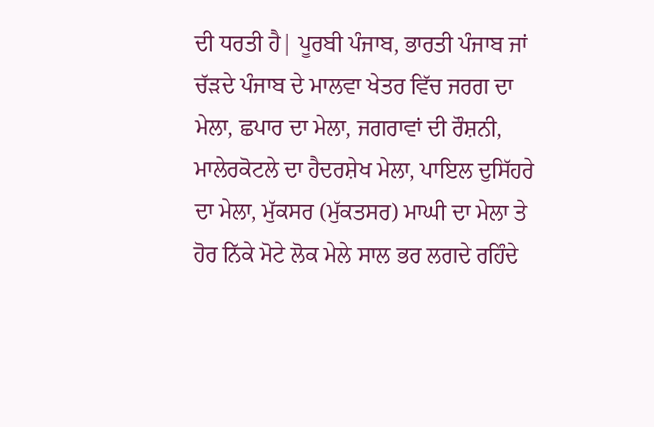ਦੀ ਧਰਤੀ ਹੈ| ਪੂਰਬੀ ਪੰਜਾਬ, ਭਾਰਤੀ ਪੰਜਾਬ ਜਾਂ ਚੱੜਦੇ ਪੰਜਾਬ ਦੇ ਮਾਲਵਾ ਖੇਤਰ ਵਿੱਚ ਜਰਗ ਦਾ ਮੇਲਾ, ਛਪਾਰ ਦਾ ਮੇਲਾ, ਜਗਰਾਵਾਂ ਦੀ ਰੌਸ਼ਨੀ, ਮਾਲੇਰਕੋਟਲੇ ਦਾ ਹੈਦਰਸ਼ੇਖ ਮੇਲਾ, ਪਾਇਲ ਦੁਸਿੱਹਰੇ ਦਾ ਮੇਲਾ, ਮੁੱਕਸਰ (ਮੁੱਕਤਸਰ) ਮਾਘੀ ਦਾ ਮੇਲਾ ਤੇ ਹੋਰ ਨਿੱਕੇ ਮੋਟੇ ਲੋਕ ਮੇਲੇ ਸਾਲ ਭਰ ਲਗਦੇ ਰਹਿੰਦੇ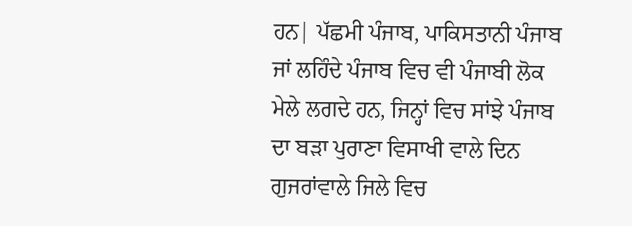ਹਨ| ਪੱਛਮੀ ਪੰਜਾਬ, ਪਾਕਿਸਤਾਨੀ ਪੰਜਾਬ ਜਾਂ ਲਹਿੰਦੇ ਪੰਜਾਬ ਵਿਚ ਵੀ ਪੰਜਾਬੀ ਲੋਕ ਮੇਲੇ ਲਗਦੇ ਹਨ, ਜਿਨ੍ਹਾਂ ਵਿਚ ਸਾਂਝੇ ਪੰਜਾਬ ਦਾ ਬੜਾ ਪੁਰਾਣਾ ਵਿਸਾਖੀ ਵਾਲੇ ਦਿਨ ਗੁਜਰਾਂਵਾਲੇ ਜਿਲੇ ਵਿਚ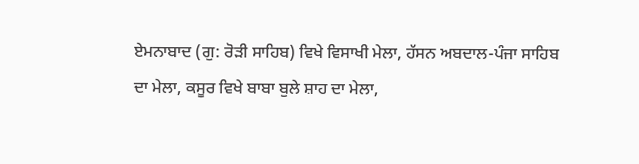ਏਮਨਾਬਾਦ (ਗੁ: ਰੋੜੀ ਸਾਹਿਬ) ਵਿਖੇ ਵਿਸਾਖੀ ਮੇਲਾ, ਹੱਸਨ ਅਬਦਾਲ-ਪੰਜਾ ਸਾਹਿਬ ਦਾ ਮੇਲਾ, ਕਸੂਰ ਵਿਖੇ ਬਾਬਾ ਬੁਲੇ ਸ਼ਾਹ ਦਾ ਮੇਲਾ,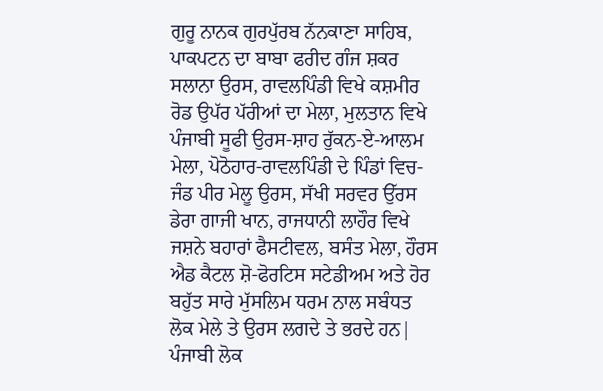ਗੁਰੂ ਨਾਨਕ ਗੁਰਪੁੱਰਬ ਨੱਨਕਾਣਾ ਸਾਹਿਬ, ਪਾਕਪਟਨ ਦਾ ਬਾਬਾ ਫਰੀਦ ਗੰਜ ਸ਼ਕਰ ਸਲਾਨਾ ਉਰਸ, ਰਾਵਲਪਿੰਡੀ ਵਿਖੇ ਕਸ਼ਮੀਰ ਰੋਡ ਉਪੱਰ ਪੱਰੀਆਂ ਦਾ ਮੇਲਾ, ਮੁਲਤਾਨ ਵਿਖੇ ਪੰਜਾਬੀ ਸੂਫੀ ਉਰਸ-ਸ਼ਾਹ ਰੁੱਕਨ-ਏ-ਆਲਮ ਮੇਲਾ, ਪੋਠੋਹਾਰ-ਰਾਵਲਪਿੰਡੀ ਦੇ ਪਿੰਡਾਂ ਵਿਚ-ਜੰਡ ਪੀਰ ਮੇਲੂ ਉਰਸ, ਸੱਖੀ ਸਰਵਰ ਉੱਰਸ ਡੇਰਾ ਗਾਜੀ ਖਾਨ, ਰਾਜਧਾਨੀ ਲਾਹੌਰ ਵਿਖੇ ਜਸ਼ਨੇ ਬਹਾਰਾਂ ਫੈਸਟੀਵਲ, ਬਸੰਤ ਮੇਲਾ, ਹੌਰਸ ਐਡ ਕੈਟਲ ਸ਼ੋ-ਫੋਰਟਿਸ ਸਟੇਡੀਅਮ ਅਤੇ ਹੋਰ ਬਹੁੱਤ ਸਾਰੇ ਮੁੱਸਲਿਮ ਧਰਮ ਨਾਲ ਸਬੰਧਤ ਲੋਕ ਮੇਲੇ ਤੇ ਉਰਸ ਲਗਦੇ ਤੇ ਭਰਦੇ ਹਨ|
ਪੰਜਾਬੀ ਲੋਕ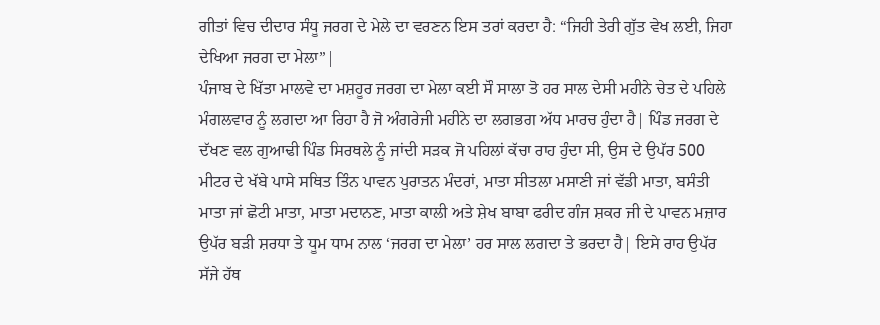ਗੀਤਾਂ ਵਿਚ ਦੀਦਾਰ ਸੰਧੂ ਜਰਗ ਦੇ ਮੇਲੇ ਦਾ ਵਰਣਨ ਇਸ ਤਰਾਂ ਕਰਦਾ ਹੈ: “ਜਿਹੀ ਤੇਰੀ ਗੁੱਤ ਵੇਖ ਲਈ, ਜਿਹਾ ਦੇਖਿਆ ਜਰਗ ਦਾ ਮੇਲਾ”|
ਪੰਜਾਬ ਦੇ ਖਿੱਤਾ ਮਾਲਵੇ ਦਾ ਮਸ਼ਹੂਰ ਜਰਗ ਦਾ ਮੇਲਾ ਕਈ ਸੌ ਸਾਲਾ ਤੋ ਹਰ ਸਾਲ ਦੇਸੀ ਮਹੀਨੇ ਚੇਤ ਦੇ ਪਹਿਲੇ ਮੰਗਲਵਾਰ ਨੂੰ ਲਗਦਾ ਆ ਰਿਹਾ ਹੈ ਜੋ ਅੰਗਰੇਜੀ ਮਹੀਨੇ ਦਾ ਲਗਭਗ ਅੱਧ ਮਾਰਚ ਹੁੰਦਾ ਹੈ| ਪਿੰਡ ਜਰਗ ਦੇ ਦੱਖਣ ਵਲ ਗੁਆਢੀ ਪਿੰਡ ਸਿਰਥਲੇ ਨੂੰ ਜਾਂਦੀ ਸੜਕ ਜੋ ਪਹਿਲਾਂ ਕੱਚਾ ਰਾਹ ਹੁੰਦਾ ਸੀ, ਉਸ ਦੇ ਉਪੱਰ 500 ਮੀਟਰ ਦੇ ਖੱਬੇ ਪਾਸੇ ਸਥਿਤ ਤਿੰਨ ਪਾਵਨ ਪੁਰਾਤਨ ਮੰਦਰਾਂ, ਮਾਤਾ ਸੀਤਲਾ ਮਸਾਣੀ ਜਾਂ ਵੱਡੀ ਮਾਤਾ, ਬਸੰਤੀ ਮਾਤਾ ਜਾਂ ਛੋਟੀ ਮਾਤਾ, ਮਾਤਾ ਮਦਾਨਣ, ਮਾਤਾ ਕਾਲੀ ਅਤੇ ਸ਼ੇਖ ਬਾਬਾ ਫਰੀਦ ਗੰਜ ਸ਼ਕਰ ਜੀ ਦੇ ਪਾਵਨ ਮਜ਼ਾਰ ਉਪੱਰ ਬੜੀ ਸ਼ਰਧਾ ਤੇ ਧੂਮ ਧਾਮ ਨਾਲ ‘ਜਰਗ ਦਾ ਮੇਲਾ’ ਹਰ ਸਾਲ ਲਗਦਾ ਤੇ ਭਰਦਾ ਹੈ| ਇਸੇ ਰਾਹ ਉਪੱਰ ਸੱਜੇ ਹੱਥ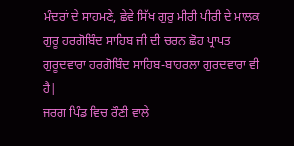ਮੰਦਰਾਂ ਦੇ ਸਾਹਮਣੇ, ਛੇਵੇ ਸਿੱਖ ਗੁਰੁ ਮੀਰੀ ਪੀਰੀ ਦੇ ਮਾਲਕ ਗੁਰੂ ਹਰਗੋਬਿੰਦ ਸਾਹਿਬ ਜੀ ਦੀ ਚਰਨ ਛੋਹ ਪ੍ਰਾਪਤ ਗੁਰੂਦਵਾਰਾ ਹਰਗੋਬਿੰਦ ਸਾਹਿਬ-ਬਾਹਰਲਾ ਗੁਰਦਵਾਰਾ ਵੀ ਹੈ|
ਜਰਗ ਪਿੰਡ ਵਿਚ ਰੌਣੀ ਵਾਲੇ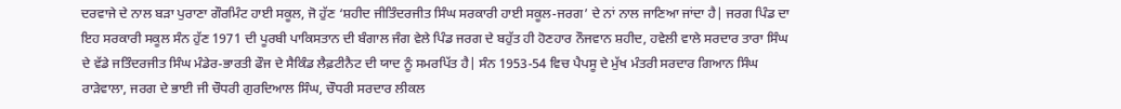ਦਰਵਾਜੇ ਦੇ ਨਾਲ ਬੜਾ ਪੁਰਾਣਾ ਗੌਰਮਿੰਟ ਹਾਈ ਸਕੂਲ, ਜੋ ਹੁੱਣ ‘ਸ਼ਹੀਦ ਜੀਤਿੰਦਰਜੀਤ ਸਿੰਘ ਸਰਕਾਰੀ ਹਾਈ ਸਕੂਲ-ਜਰਗ’ ਦੇ ਨਾਂ ਨਾਲ ਜਾਣਿਆ ਜਾਂਦਾ ਹੈ| ਜਰਗ ਪਿੰਡ ਦਾ ਇਹ ਸਰਕਾਰੀ ਸਕੂਲ ਸੰਨ ਹੁੱਣ 1971 ਦੀ ਪੂਰਬੀ ਪਾਕਿਸਤਾਨ ਦੀ ਬੰਗਾਲ ਜੰਗ ਵੇਲੇ ਪਿੰਡ ਜਰਗ ਦੇ ਬਹੁੱਤ ਹੀ ਹੋਣਹਾਰ ਨੌਜਵਾਨ ਸ਼ਹੀਦ, ਹਵੇਲੀ ਵਾਲੇ ਸਰਦਾਰ ਤਾਰਾ ਸਿੰਘ ਦੇ ਵੱਡੇ ਜਤਿੰਦਰਜੀਤ ਸਿੰਘ ਮੰਡੇਰ-ਭਾਰਤੀ ਫੌਜ ਦੇ ਸੈਕਿੰਡ ਲੈਫ਼ਟੀਨੈਟ ਦੀ ਯਾਦ ਨੂੰ ਸਮਰਪਿੱਤ ਹੈ| ਸੰਨ 1953-54 ਵਿਚ ਪੈਪਸੂ ਦੇ ਮੁੱਖ ਮੰਤਰੀ ਸਰਦਾਰ ਗਿਆਨ ਸਿੰਘ ਰਾੜੇਵਾਲਾ, ਜਰਗ ਦੇ ਭਾਈ ਜੀ ਚੌਧਰੀ ਗੁਰਦਿਆਲ ਸਿੰਘ, ਚੌਧਰੀ ਸਰਦਾਰ ਲੀਕਲ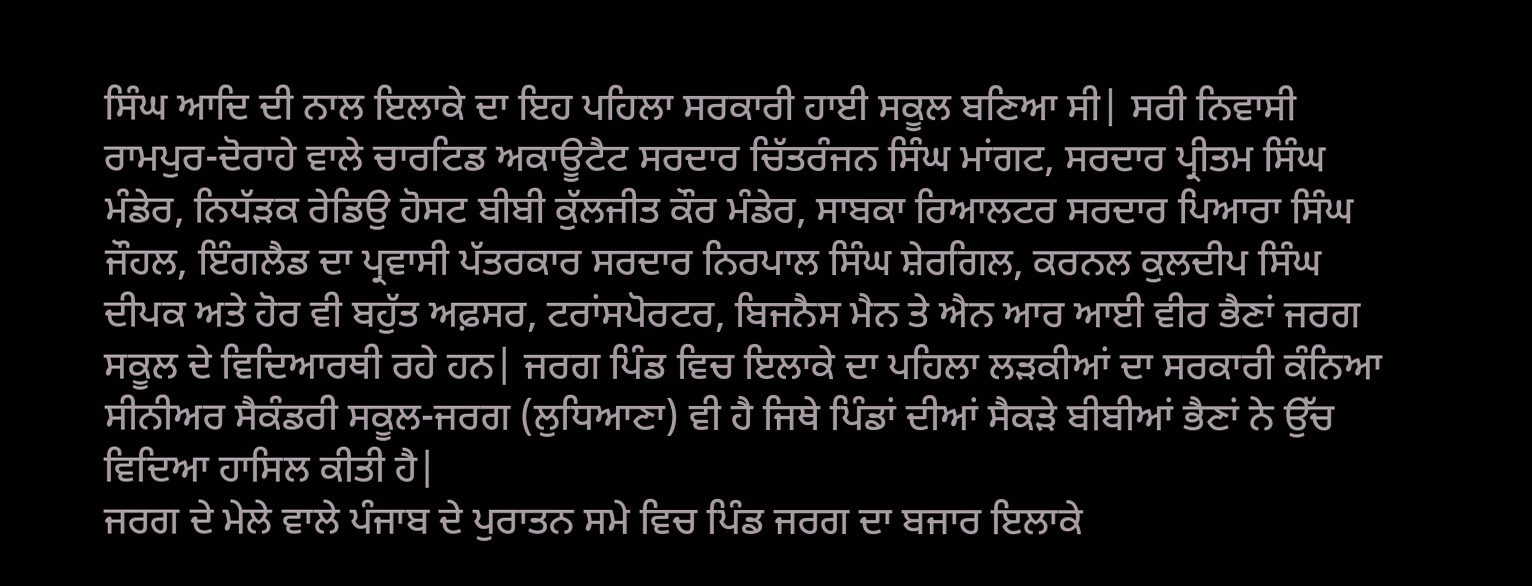ਸਿੰਘ ਆਦਿ ਦੀ ਨਾਲ ਇਲਾਕੇ ਦਾ ਇਹ ਪਹਿਲਾ ਸਰਕਾਰੀ ਹਾਈ ਸਕੂਲ ਬਣਿਆ ਸੀ| ਸਰੀ ਨਿਵਾਸੀ ਰਾਮਪੁਰ-ਦੋਰਾਹੇ ਵਾਲੇ ਚਾਰਟਿਡ ਅਕਾਊਟੈਟ ਸਰਦਾਰ ਚਿੱਤਰੰਜਨ ਸਿੰਘ ਮਾਂਗਟ, ਸਰਦਾਰ ਪ੍ਰੀਤਮ ਸਿੰਘ ਮੰਡੇਰ, ਨਿਧੱੜਕ ਰੇਡਿਉ ਹੋਸਟ ਬੀਬੀ ਕੁੱਲਜੀਤ ਕੌਰ ਮੰਡੇਰ, ਸਾਬਕਾ ਰਿਆਲਟਰ ਸਰਦਾਰ ਪਿਆਰਾ ਸਿੰਘ ਜੌਹਲ, ਇੰਗਲੈਡ ਦਾ ਪ੍ਰਵਾਸੀ ਪੱਤਰਕਾਰ ਸਰਦਾਰ ਨਿਰਪਾਲ ਸਿੰਘ ਸ਼ੇਰਗਿਲ, ਕਰਨਲ ਕੁਲਦੀਪ ਸਿੰਘ ਦੀਪਕ ਅਤੇ ਹੋਰ ਵੀ ਬਹੁੱਤ ਅਫ਼ਸਰ, ਟਰਾਂਸਪੋਰਟਰ, ਬਿਜਨੈਸ ਮੈਨ ਤੇ ਐਨ ਆਰ ਆਈ ਵੀਰ ਭੈਣਾਂ ਜਰਗ ਸਕੂਲ ਦੇ ਵਿਦਿਆਰਥੀ ਰਹੇ ਹਨ| ਜਰਗ ਪਿੰਡ ਵਿਚ ਇਲਾਕੇ ਦਾ ਪਹਿਲਾ ਲੜਕੀਆਂ ਦਾ ਸਰਕਾਰੀ ਕੰਨਿਆ ਸੀਨੀਅਰ ਸੈਕੰਡਰੀ ਸਕੂਲ-ਜਰਗ (ਲੁਧਿਆਣਾ) ਵੀ ਹੈ ਜਿਥੇ ਪਿੰਡਾਂ ਦੀਆਂ ਸੈਕੜੇ ਬੀਬੀਆਂ ਭੈਣਾਂ ਨੇ ਉੱਚ ਵਿਦਿਆ ਹਾਸਿਲ ਕੀਤੀ ਹੈ|
ਜਰਗ ਦੇ ਮੇਲੇ ਵਾਲੇ ਪੰਜਾਬ ਦੇ ਪੁਰਾਤਨ ਸਮੇ ਵਿਚ ਪਿੰਡ ਜਰਗ ਦਾ ਬਜਾਰ ਇਲਾਕੇ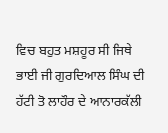ਵਿਚ ਬਹੁਤ ਮਸ਼ਹੂਰ ਸੀ ਜਿਥੇ ਭਾਈ ਜੀ ਗੁਰਦਿਆਲ ਸਿੰਘ ਦੀ ਹੱਟੀ ਤੋ ਲਾਹੌਰ ਦੇ ਆਨਾਰਕੱਲੀ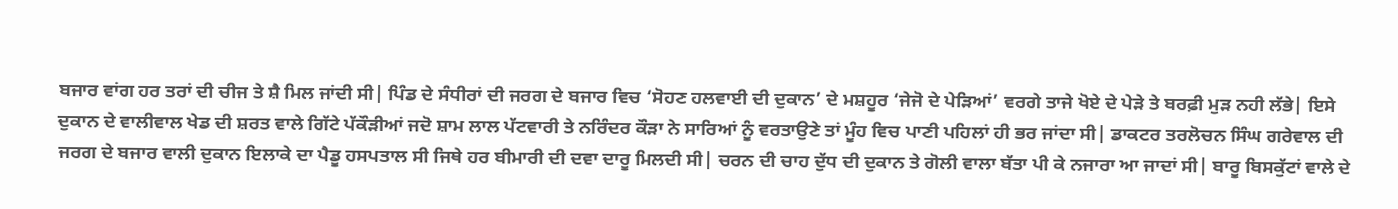ਬਜਾਰ ਵਾਂਗ ਹਰ ਤਰਾਂ ਦੀ ਚੀਜ ਤੇ ਸ਼ੈ ਮਿਲ ਜਾਂਦੀ ਸੀ| ਪਿੰਡ ਦੇ ਸੰਧੀਰਾਂ ਦੀ ਜਰਗ ਦੇ ਬਜਾਰ ਵਿਚ ‘ਸੋਹਣ ਹਲਵਾਈ ਦੀ ਦੁਕਾਨ’ ਦੇ ਮਸ਼ਹੂਰ ‘ਜੇਜੋ ਦੇ ਪੇੜਿਆਂ’ ਵਰਗੇ ਤਾਜੇ ਖੋਏ ਦੇ ਪੇੜੇ ਤੇ ਬਰਫ਼ੀ ਮੁੜ ਨਹੀ ਲੱਭੇ| ਇਸੇ ਦੁਕਾਨ ਦੇ ਵਾਲੀਵਾਲ ਖੇਡ ਦੀ ਸ਼ਰਤ ਵਾਲੇ ਗਿੱਟੇ ਪੱਕੌੜੀਆਂ ਜਦੋ ਸ਼ਾਮ ਲਾਲ ਪੱਟਵਾਰੀ ਤੇ ਨਰਿੰਦਰ ਕੌੜਾ ਨੇ ਸਾਰਿਆਂ ਨੂੰ ਵਰਤਾਉਣੇ ਤਾਂ ਮੂੰਹ ਵਿਚ ਪਾਣੀ ਪਹਿਲਾਂ ਹੀ ਭਰ ਜਾਂਦਾ ਸੀ| ਡਾਕਟਰ ਤਰਲੋਚਨ ਸਿੰਘ ਗਰੇਵਾਲ ਦੀ ਜਰਗ ਦੇ ਬਜਾਰ ਵਾਲੀ ਦੁਕਾਨ ਇਲਾਕੇ ਦਾ ਪੈਡੂ ਹਸਪਤਾਲ ਸੀ ਜਿਥੇ ਹਰ ਬੀਮਾਰੀ ਦੀ ਦਵਾ ਦਾਰੂ ਮਿਲਦੀ ਸੀ| ਚਰਨ ਦੀ ਚਾਹ ਦੁੱਧ ਦੀ ਦੁਕਾਨ ਤੇ ਗੋਲੀ ਵਾਲਾ ਬੱਤਾ ਪੀ ਕੇ ਨਜਾਰਾ ਆ ਜਾਦਾਂ ਸੀ| ਬਾਰੂ ਬਿਸਕੁੱਟਾਂ ਵਾਲੇ ਦੇ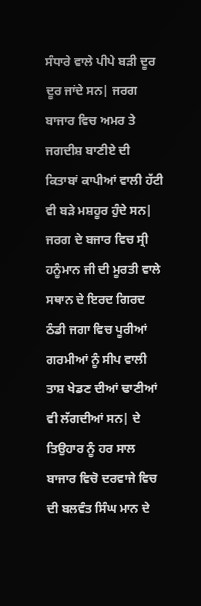ਸੰਧਾਰੇ ਵਾਲੇ ਪੀਪੇ ਬੜੀ ਦੂਰ ਦੂਰ ਜਾਂਦੇ ਸਨ| ਜਰਗ ਬਾਜਾਰ ਵਿਚ ਅਮਰ ਤੇ ਜਗਦੀਸ਼ ਬਾਣੀਏ ਦੀ ਕਿਤਾਬਾਂ ਕਾਪੀਆਂ ਵਾਲੀ ਹੱਟੀ ਵੀ ਬੜੇ ਮਸ਼ਹੂਰ ਹੁੰਦੇ ਸਨ| ਜਰਗ ਦੇ ਬਜਾਰ ਵਿਚ ਸ੍ਰੀ ਹਨੂੰਮਾਨ ਜੀ ਦੀ ਮੂਰਤੀ ਵਾਲੇ ਸਥਾਨ ਦੇ ਇਰਦ ਗਿਰਦ ਠੰਡੀ ਜਗਾ ਵਿਚ ਪੂਰੀਆਂ ਗਰਮੀਆਂ ਨੂੰ ਸੀਪ ਵਾਲੀ ਤਾਸ਼ ਖੇਡਣ ਦੀਆਂ ਢਾਣੀਆਂ ਵੀ ਲੱਗਦੀਆਂ ਸਨ| ਦੇ ਤਿਉਹਾਰ ਨੂੰ ਹਰ ਸਾਲ ਬਾਜਾਰ ਵਿਚੋ ਦਰਵਾਜੇ ਵਿਚ ਦੀ ਬਲਵੰਤ ਸਿੰਘ ਮਾਨ ਦੇ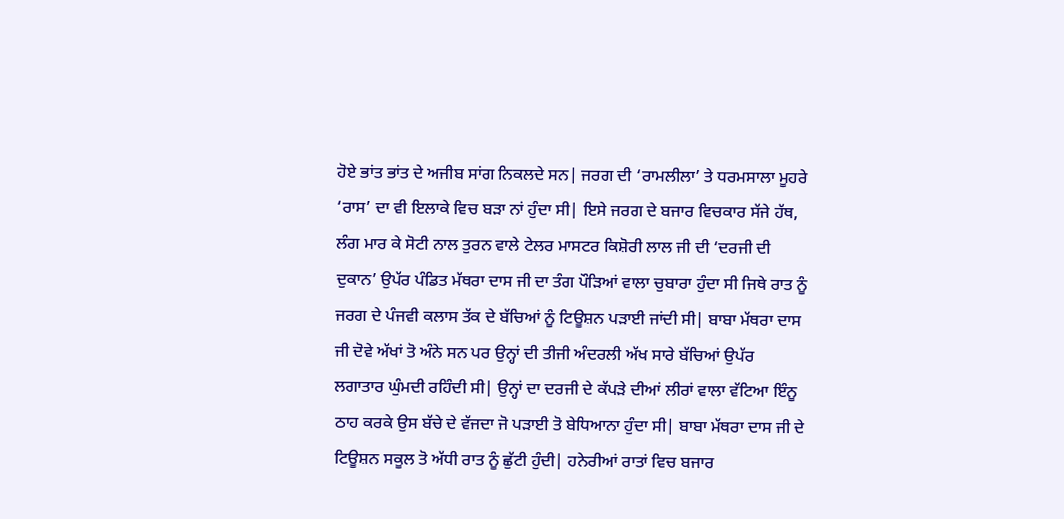ਹੋਏ ਭਾਂਤ ਭਾਂਤ ਦੇ ਅਜੀਬ ਸਾਂਗ ਨਿਕਲਦੇ ਸਨ| ਜਰਗ ਦੀ ‘ਰਾਮਲੀਲਾ’ ਤੇ ਧਰਮਸਾਲਾ ਮੂਹਰੇ ‘ਰਾਸ’ ਦਾ ਵੀ ਇਲਾਕੇ ਵਿਚ ਬੜਾ ਨਾਂ ਹੁੰਦਾ ਸੀ| ਇਸੇ ਜਰਗ ਦੇ ਬਜਾਰ ਵਿਚਕਾਰ ਸੱਜੇ ਹੱਥ, ਲੰਗ ਮਾਰ ਕੇ ਸੋਟੀ ਨਾਲ ਤੁਰਨ ਵਾਲੇ ਟੇਲਰ ਮਾਸਟਰ ਕਿਸ਼ੋਰੀ ਲਾਲ ਜੀ ਦੀ ‘ਦਰਜੀ ਦੀ ਦੁਕਾਨ’ ਉਪੱਰ ਪੰਡਿਤ ਮੱਥਰਾ ਦਾਸ ਜੀ ਦਾ ਤੰਗ ਪੌੜਿਆਂ ਵਾਲਾ ਚੁਬਾਰਾ ਹੁੰਦਾ ਸੀ ਜਿਥੇ ਰਾਤ ਨੂੰ ਜਰਗ ਦੇ ਪੰਜਵੀ ਕਲਾਸ ਤੱਕ ਦੇ ਬੱਚਿਆਂ ਨੂੰ ਟਿਊਸ਼ਨ ਪੜਾਈ ਜਾਂਦੀ ਸੀ| ਬਾਬਾ ਮੱਥਰਾ ਦਾਸ ਜੀ ਦੋਵੇ ਅੱਖਾਂ ਤੋ ਅੰਨੇ ਸਨ ਪਰ ਉਨ੍ਹਾਂ ਦੀ ਤੀਜੀ ਅੰਦਰਲੀ ਅੱਖ ਸਾਰੇ ਬੱਚਿਆਂ ਉਪੱਰ ਲਗਾਤਾਰ ਘੁੰਮਦੀ ਰਹਿੰਦੀ ਸੀ| ਉਨ੍ਹਾਂ ਦਾ ਦਰਜੀ ਦੇ ਕੱਪੜੇ ਦੀਆਂ ਲੀਰਾਂ ਵਾਲਾ ਵੱਟਿਆ ਇੰਨੂ ਠਾਹ ਕਰਕੇ ਉਸ ਬੱਚੇ ਦੇ ਵੱਜਦਾ ਜੋ ਪੜਾਈ ਤੋ ਬੇਧਿਆਨਾ ਹੁੰਦਾ ਸੀ| ਬਾਬਾ ਮੱਥਰਾ ਦਾਸ ਜੀ ਦੇ ਟਿਊਸ਼ਨ ਸਕੂਲ ਤੋ ਅੱਧੀ ਰਾਤ ਨੂੰ ਛੁੱਟੀ ਹੁੰਦੀ| ਹਨੇਰੀਆਂ ਰਾਤਾਂ ਵਿਚ ਬਜਾਰ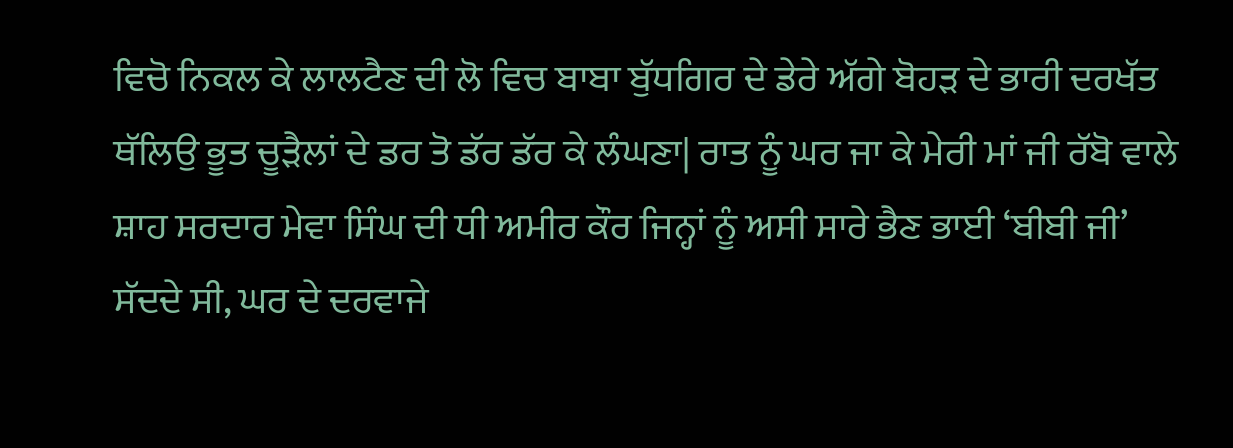ਵਿਚੋ ਨਿਕਲ ਕੇ ਲਾਲਟੈਣ ਦੀ ਲੋ ਵਿਚ ਬਾਬਾ ਬੁੱਧਗਿਰ ਦੇ ਡੇਰੇ ਅੱਗੇ ਬੋਹੜ ਦੇ ਭਾਰੀ ਦਰਖੱਤ ਥੱਲਿਉ ਭੂਤ ਚੂੜੈਲਾਂ ਦੇ ਡਰ ਤੋ ਡੱਰ ਡੱਰ ਕੇ ਲੰਘਣਾ| ਰਾਤ ਨੂੰ ਘਰ ਜਾ ਕੇ ਮੇਰੀ ਮਾਂ ਜੀ ਰੱਬੋ ਵਾਲੇ ਸ਼ਾਹ ਸਰਦਾਰ ਮੇਵਾ ਸਿੰਘ ਦੀ ਧੀ ਅਮੀਰ ਕੌਰ ਜਿਨ੍ਹਾਂ ਨੂੰ ਅਸੀ ਸਾਰੇ ਭੈਣ ਭਾਈ ‘ਬੀਬੀ ਜੀ’ ਸੱਦਦੇ ਸੀ, ਘਰ ਦੇ ਦਰਵਾਜੇ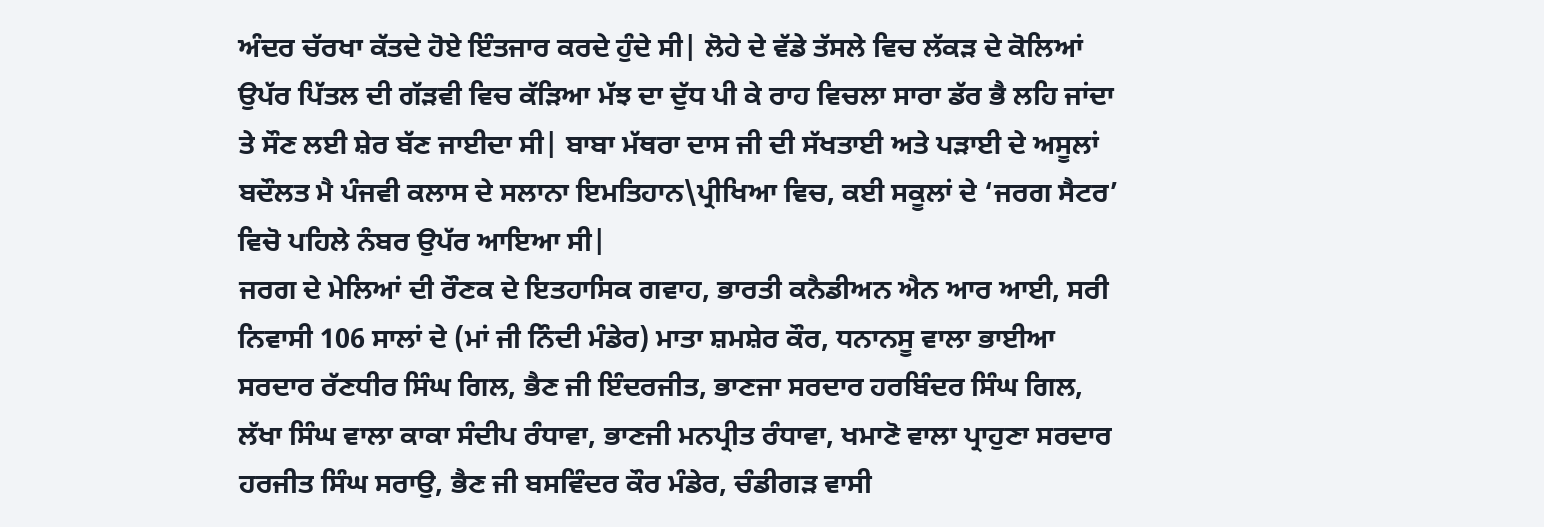ਅੰਦਰ ਚੱਰਖਾ ਕੱਤਦੇ ਹੋਏ ਇੰਤਜਾਰ ਕਰਦੇ ਹੁੰਦੇ ਸੀ| ਲੋਹੇ ਦੇ ਵੱਡੇ ਤੱਸਲੇ ਵਿਚ ਲੱਕੜ ਦੇ ਕੋਲਿਆਂ ਉਪੱਰ ਪਿੱਤਲ ਦੀ ਗੱੜਵੀ ਵਿਚ ਕੱੜਿਆ ਮੱਝ ਦਾ ਦੁੱਧ ਪੀ ਕੇ ਰਾਹ ਵਿਚਲਾ ਸਾਰਾ ਡੱਰ ਭੈ ਲਹਿ ਜਾਂਦਾ ਤੇ ਸੌਣ ਲਈ ਸ਼ੇਰ ਬੱਣ ਜਾਈਦਾ ਸੀ| ਬਾਬਾ ਮੱਥਰਾ ਦਾਸ ਜੀ ਦੀ ਸੱਖਤਾਈ ਅਤੇ ਪੜਾਈ ਦੇ ਅਸੂਲਾਂ ਬਦੌਲਤ ਮੈ ਪੰਜਵੀ ਕਲਾਸ ਦੇ ਸਲਾਨਾ ਇਮਤਿਹਾਨ\ਪ੍ਰੀਖਿਆ ਵਿਚ, ਕਈ ਸਕੂਲਾਂ ਦੇ ‘ਜਰਗ ਸੈਟਰ’ ਵਿਚੋ ਪਹਿਲੇ ਨੰਬਰ ਉਪੱਰ ਆਇਆ ਸੀ|
ਜਰਗ ਦੇ ਮੇਲਿਆਂ ਦੀ ਰੌਣਕ ਦੇ ਇਤਹਾਸਿਕ ਗਵਾਹ, ਭਾਰਤੀ ਕਨੈਡੀਅਨ ਐਨ ਆਰ ਆਈ, ਸਰੀ ਨਿਵਾਸੀ 106 ਸਾਲਾਂ ਦੇ (ਮਾਂ ਜੀ ਨਿੰਦੀ ਮੰਡੇਰ) ਮਾਤਾ ਸ਼ਮਸ਼ੇਰ ਕੌਰ, ਧਨਾਨਸੂ ਵਾਲਾ ਭਾਈਆ ਸਰਦਾਰ ਰੱਣਧੀਰ ਸਿੰਘ ਗਿਲ, ਭੈਣ ਜੀ ਇੰਦਰਜੀਤ, ਭਾਣਜਾ ਸਰਦਾਰ ਹਰਬਿੰਦਰ ਸਿੰਘ ਗਿਲ, ਲੱਖਾ ਸਿੰਘ ਵਾਲਾ ਕਾਕਾ ਸੰਦੀਪ ਰੰਧਾਵਾ, ਭਾਣਜੀ ਮਨਪ੍ਰੀਤ ਰੰਧਾਵਾ, ਖਮਾਣੋ ਵਾਲਾ ਪ੍ਰਾਹੁਣਾ ਸਰਦਾਰ ਹਰਜੀਤ ਸਿੰਘ ਸਰਾਉ, ਭੈਣ ਜੀ ਬਸਵਿੰਦਰ ਕੌਰ ਮੰਡੇਰ, ਚੰਡੀਗੜ ਵਾਸੀ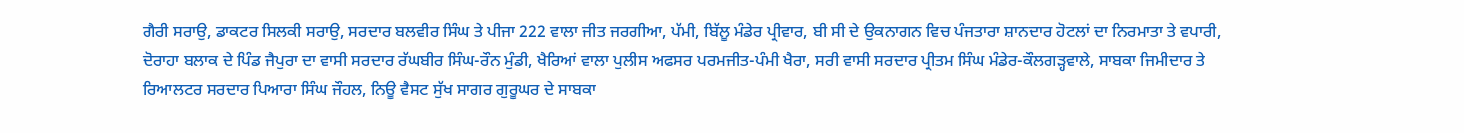ਗੈਰੀ ਸਰਾਉ, ਡਾਕਟਰ ਸਿਲਕੀ ਸਰਾਉ, ਸਰਦਾਰ ਬਲਵੀਰ ਸਿੰਘ ਤੇ ਪੀਜਾ 222 ਵਾਲਾ ਜੀਤ ਜਰਗੀਆ, ਪੱਮੀ, ਬਿੱਲੂ ਮੰਡੇਰ ਪ੍ਰੀਵਾਰ, ਬੀ ਸੀ ਦੇ ਉਕਨਾਗਨ ਵਿਚ ਪੰਜਤਾਰਾ ਸ਼ਾਨਦਾਰ ਹੋਟਲਾਂ ਦਾ ਨਿਰਮਾਤਾ ਤੇ ਵਪਾਰੀ, ਦੋਰਾਹਾ ਬਲਾਕ ਦੇ ਪਿੰਡ ਜੈਪੁਰਾ ਦਾ ਵਾਸੀ ਸਰਦਾਰ ਰੱਘਬੀਰ ਸਿੰਘ-ਰੌਨ ਮੁੰਡੀ, ਖੈਰਿਆਂ ਵਾਲਾ ਪੁਲੀਸ ਅਫਸਰ ਪਰਮਜੀਤ-ਪੰਮੀ ਖੈਰਾ, ਸਰੀ ਵਾਸੀ ਸਰਦਾਰ ਪ੍ਰੀਤਮ ਸਿੰਘ ਮੰਡੇਰ-ਕੌਲਗੜ੍ਹਵਾਲੇ, ਸਾਬਕਾ ਜਿਮੀਦਾਰ ਤੇ ਰਿਆਲਟਰ ਸਰਦਾਰ ਪਿਆਰਾ ਸਿੰਘ ਜੌਹਲ, ਨਿਊ ਵੈਸਟ ਸੁੱਖ ਸਾਗਰ ਗੁਰੂਘਰ ਦੇ ਸਾਬਕਾ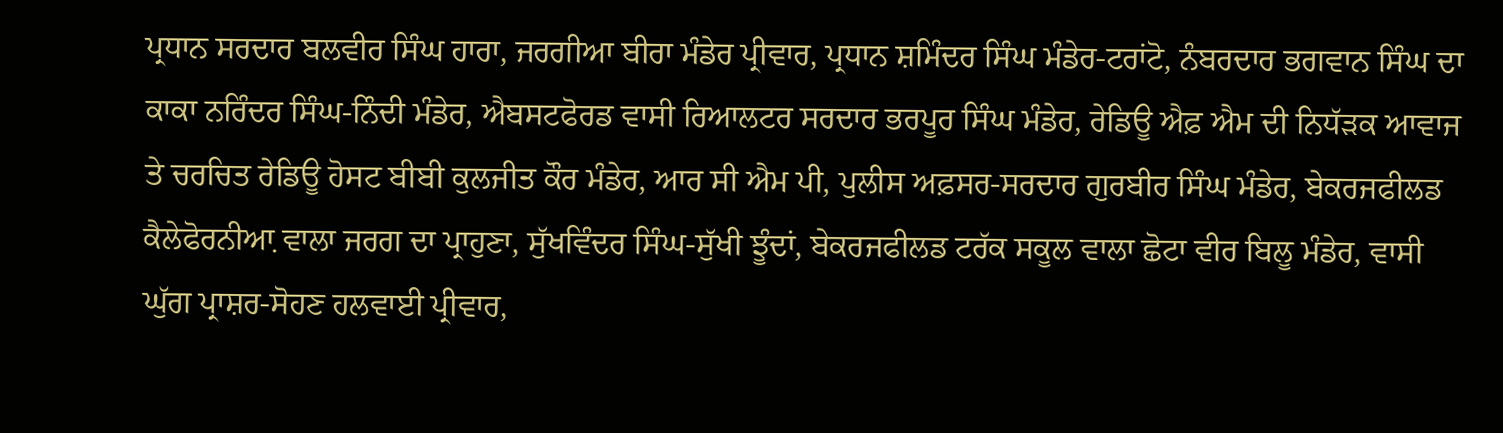ਪ੍ਰਧਾਨ ਸਰਦਾਰ ਬਲਵੀਰ ਸਿੰਘ ਹਾਰਾ, ਜਰਗੀਆ ਬੀਰਾ ਮੰਡੇਰ ਪ੍ਰੀਵਾਰ, ਪ੍ਰਧਾਨ ਸ਼ਮਿੰਦਰ ਸਿੰਘ ਮੰਡੇਰ-ਟਰਾਂਟੋ, ਨੰਬਰਦਾਰ ਭਗਵਾਨ ਸਿੰਘ ਦਾ ਕਾਕਾ ਨਰਿੰਦਰ ਸਿੰਘ-ਨਿੰਦੀ ਮੰਡੇਰ, ਐਬਸਟਫੋਰਡ ਵਾਸੀ ਰਿਆਲਟਰ ਸਰਦਾਰ ਭਰਪੂਰ ਸਿੰਘ ਮੰਡੇਰ, ਰੇਡਿਊ ਐਫ਼ ਐਮ ਦੀ ਨਿਧੱੜਕ ਆਵਾਜ ਤੇ ਚਰਚਿਤ ਰੇਡਿਊ ਹੋਸਟ ਬੀਬੀ ਕੁਲਜੀਤ ਕੌਰ ਮੰਡੇਰ, ਆਰ ਸੀ ਐਮ ਪੀ, ਪੁਲੀਸ ਅਫ਼ਸਰ-ਸਰਦਾਰ ਗੁਰਬੀਰ ਸਿੰਘ ਮੰਡੇਰ, ਬੇਕਰਜਫੀਲਡ ਕੈਲੇਫੋਰਨੀਆ਼ ਵਾਲਾ ਜਰਗ ਦਾ ਪ੍ਰਾਹੁਣਾ, ਸੁੱਖਵਿੰਦਰ ਸਿੰਘ-ਸੁੱਖੀ ਝੂੰਦਾਂ, ਬੇਕਰਜਫੀਲਡ ਟਰੱਕ ਸਕੂਲ ਵਾਲਾ ਛੋਟਾ ਵੀਰ ਬਿਲੂ ਮੰਡੇਰ, ਵਾਸੀ ਘੁੱਗ ਪ੍ਰਾਸ਼ਰ-ਸੋਹਣ ਹਲਵਾਈ ਪ੍ਰੀਵਾਰ,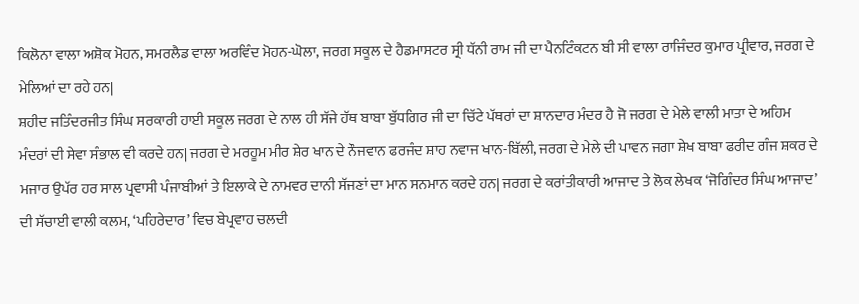ਕਿਲੋਨਾ ਵਾਲਾ ਅਸ਼ੋਕ ਮੋਹਨ, ਸਮਰਲੈਡ ਵਾਲਾ ਅਰਵਿੰਦ ਮੋਹਨ-ਘੋਲਾ, ਜਰਗ ਸਕੂਲ ਦੇ ਹੈਡਮਾਸਟਰ ਸ੍ਰੀ ਧੱਨੀ ਰਾਮ ਜੀ ਦਾ ਪੈਨਟਿੰਕਟਨ ਬੀ ਸੀ ਵਾਲਾ ਰਾਜਿੰਦਰ ਕੁਮਾਰ ਪ੍ਰੀਵਾਰ, ਜਰਗ ਦੇ ਮੇਲਿਆਂ ਦਾ ਰਹੇ ਹਨ|
ਸ਼ਹੀਦ ਜਤਿੰਦਰਜੀਤ ਸਿੰਘ ਸਰਕਾਰੀ ਹਾਈ ਸਕੂਲ ਜਰਗ ਦੇ ਨਾਲ ਹੀ ਸੱਜੇ ਹੱਥ ਬਾਬਾ ਬੁੱਧਗਿਰ ਜੀ ਦਾ ਚਿੱਟੇ ਪੱਥਰਾਂ ਦਾ ਸ਼ਾਨਦਾਰ ਮੰਦਰ ਹੈ ਜੋ ਜਰਗ ਦੇ ਮੇਲੇ ਵਾਲੀ ਮਾਤਾ ਦੇ ਅਹਿਮ ਮੰਦਰਾਂ ਦੀ ਸੇਵਾ ਸੰਭਾਲ ਵੀ ਕਰਦੇ ਹਨ| ਜਰਗ ਦੇ ਮਰਹੂਮ ਮੀਰ ਸ਼ੇਰ ਖਾਨ ਦੇ ਨੌਜਵਾਨ ਫਰਜੰਦ ਸ਼ਾਹ ਨਵਾਜ ਖਾਨ-ਬਿੱਲੀ, ਜਰਗ ਦੇ ਮੇਲੇ ਦੀ ਪਾਵਨ ਜਗਾ ਸ਼ੇਖ ਬਾਬਾ ਫਰੀਦ ਗੰਜ ਸ਼ਕਰ ਦੇ ਮਜਾਰ ਉਪੱਰ ਹਰ ਸਾਲ ਪ੍ਰਵਾਸੀ ਪੰਜਾਬੀਆਂ ਤੇ ਇਲਾਕੇ ਦੇ ਨਾਮਵਰ ਦਾਨੀ ਸੱਜਣਾਂ ਦਾ ਮਾਨ ਸਨਮਾਨ ਕਰਦੇ ਹਨ| ਜਰਗ ਦੇ ਕਰਾਂਤੀਕਾਰੀ ਆਜਾਦ ਤੇ ਲੋਕ ਲੇਖਕ ‘ਜੋਗਿੰਦਰ ਸਿੰਘ ਆਜਾਦ’ ਦੀ ਸੱਚਾਈ ਵਾਲੀ ਕਲਮ, ‘ਪਹਿਰੇਦਾਰ’ ਵਿਚ ਬੇਪ੍ਰਵਾਹ ਚਲਦੀ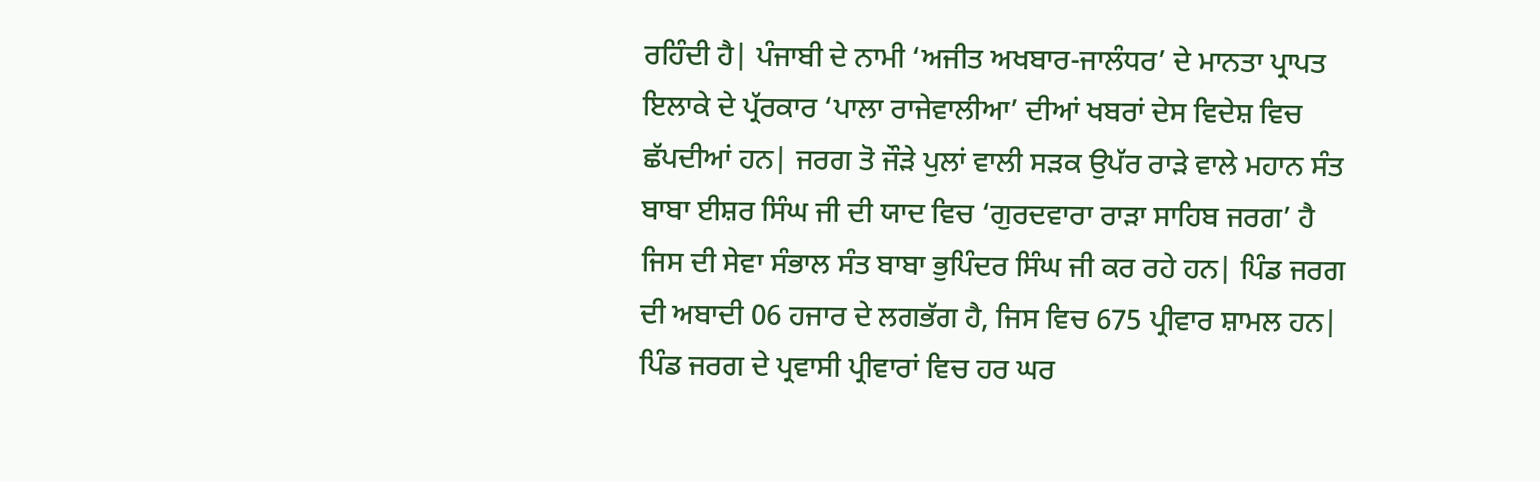ਰਹਿੰਦੀ ਹੈ| ਪੰਜਾਬੀ ਦੇ ਨਾਮੀ ‘ਅਜੀਤ ਅਖਬਾਰ-ਜਾਲੰਧਰ’ ਦੇ ਮਾਨਤਾ ਪ੍ਰਾਪਤ ਇਲਾਕੇ ਦੇ ਪ੍ਰੱਰਕਾਰ ‘ਪਾਲਾ ਰਾਜੇਵਾਲੀਆ’ ਦੀਆਂ ਖਬਰਾਂ ਦੇਸ ਵਿਦੇਸ਼ ਵਿਚ ਛੱਪਦੀਆਂ ਹਨ| ਜਰਗ ਤੋ ਜੌੜੇ ਪੁਲਾਂ ਵਾਲੀ ਸੜਕ ਉਪੱਰ ਰਾੜੇ ਵਾਲੇ ਮਹਾਨ ਸੰਤ ਬਾਬਾ ਈਸ਼ਰ ਸਿੰਘ ਜੀ ਦੀ ਯਾਦ ਵਿਚ ‘ਗੁਰਦਵਾਰਾ ਰਾੜਾ ਸਾਹਿਬ ਜਰਗ’ ਹੈ ਜਿਸ ਦੀ ਸੇਵਾ ਸੰਭਾਲ ਸੰਤ ਬਾਬਾ ਭੁਪਿੰਦਰ ਸਿੰਘ ਜੀ ਕਰ ਰਹੇ ਹਨ| ਪਿੰਡ ਜਰਗ ਦੀ ਅਬਾਦੀ 06 ਹਜਾਰ ਦੇ ਲਗਭੱਗ ਹੈ, ਜਿਸ ਵਿਚ 675 ਪ੍ਰੀਵਾਰ ਸ਼ਾਮਲ ਹਨ| ਪਿੰਡ ਜਰਗ ਦੇ ਪ੍ਰਵਾਸੀ ਪ੍ਰੀਵਾਰਾਂ ਵਿਚ ਹਰ ਘਰ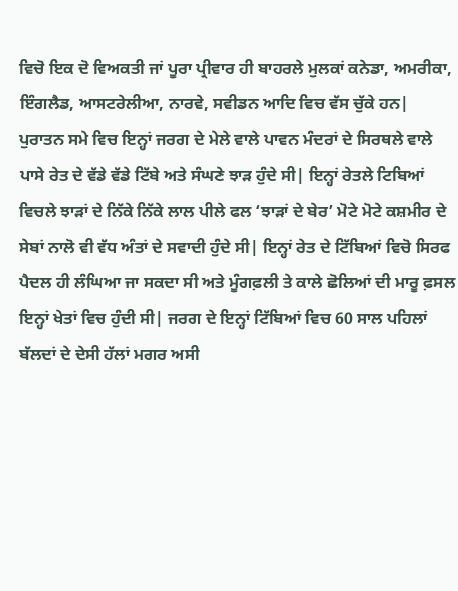ਵਿਚੋ ਇਕ ਦੋ ਵਿਅਕਤੀ ਜਾਂ ਪੂਰਾ ਪ੍ਰੀਵਾਰ ਹੀ ਬਾਹਰਲੇ ਮੁਲਕਾਂ ਕਨੇਡਾ, ਅਮਰੀਕਾ, ਇੰਗਲੈਡ, ਆਸਟਰੇਲੀਆ, ਨਾਰਵੇ, ਸਵੀਡਨ ਆਦਿ ਵਿਚ ਵੱਸ ਚੁੱਕੇ ਹਨ|
ਪੁਰਾਤਨ ਸਮੇ ਵਿਚ ਇਨ੍ਹਾਂ ਜਰਗ ਦੇ ਮੇਲੇ ਵਾਲੇ ਪਾਵਨ ਮੰਦਰਾਂ ਦੇ ਸਿਰਥਲੇ ਵਾਲੇ ਪਾਸੇ ਰੇਤ ਦੇ ਵੱਡੇ ਵੱਡੇ ਟਿੱਬੇ ਅਤੇ ਸੰਘਣੇ ਝਾੜ ਹੁੰਦੇ ਸੀ| ਇਨ੍ਹਾਂ ਰੇਤਲੇ ਟਿਬਿਆਂ ਵਿਚਲੇ ਝਾੜਾਂ ਦੇ ਨਿੱਕੇ ਨਿੱਕੇ ਲਾਲ ਪੀਲੇ ਫਲ ‘ਝਾੜਾਂ ਦੇ ਬੇਰ’ ਮੋਟੇ ਮੋਟੇ ਕਸ਼ਮੀਰ ਦੇ ਸੇਬਾਂ ਨਾਲੋ ਵੀ ਵੱਧ ਅੰਤਾਂ ਦੇ ਸਵਾਦੀ ਹੁੰਦੇ ਸੀ| ਇਨ੍ਹਾਂ ਰੇਤ ਦੇ ਟਿੱਬਿਆਂ ਵਿਚੋ ਸਿਰਫ ਪੈਦਲ ਹੀ ਲੰਘਿਆ ਜਾ ਸਕਦਾ ਸੀ ਅਤੇ ਮੂੰਗਫ਼ਲੀ ਤੇ ਕਾਲੇ ਛੋਲਿਆਂ ਦੀ ਮਾਰੂ ਫ਼ਸਲ ਇਨ੍ਹਾਂ ਖੇਤਾਂ ਵਿਚ ਹੁੰਦੀ ਸੀ| ਜਰਗ ਦੇ ਇਨ੍ਹਾਂ ਟਿੱਬਿਆਂ ਵਿਚ 60 ਸਾਲ ਪਹਿਲਾਂ ਬੱਲਦਾਂ ਦੇ ਦੇਸੀ ਹੱਲਾਂ ਮਗਰ ਅਸੀ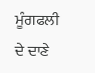ਮੂੰਗਫਲੀ ਦੇ ਦਾਣੇ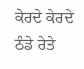ਕੇਰਦੇ ਕੇਰਦੇ ਠੰਡੇ ਰੇਤੇ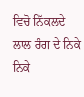ਵਿਚੋ ਨਿੱਕਲਦੇ ਲਾਲ ਰੰਗ ਦੇ ਨਿਕੇ ਨਿਕੇ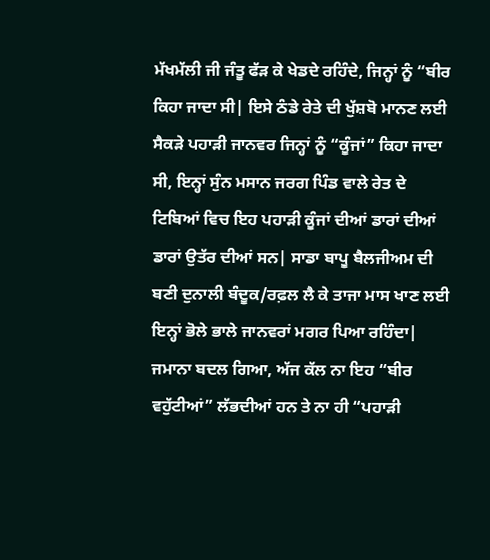ਮੱਖਮੱਲੀ ਜੀ ਜੰਤੂ ਫੱੜ ਕੇ ਖੇਡਦੇ ਰਹਿੰਦੇ, ਜਿਨ੍ਹਾਂ ਨੂੰ “ਬੀਰ ਕਿਹਾ ਜਾਦਾ ਸੀ| ਇਸੇ ਠੰਡੇ ਰੇਤੇ ਦੀ ਖੁੱਸ਼ਬੋ ਮਾਨਣ ਲਈ ਸੈਕੜੇ ਪਹਾੜੀ ਜਾਨਵਰ ਜਿਨ੍ਹਾਂ ਨੂੰ “ਕੂੰਜਾਂ” ਕਿਹਾ ਜਾਦਾ ਸੀ, ਇਨ੍ਹਾਂ ਸੁੰਨ ਮਸਾਨ ਜਰਗ ਪਿੰਡ ਵਾਲੇ ਰੇਤ ਦੇ ਟਿਬਿਆਂ ਵਿਚ ਇਹ ਪਹਾੜੀ ਕੂੰਜਾਂ ਦੀਆਂ ਡਾਰਾਂ ਦੀਆਂ ਡਾਰਾਂ ਉਤੱਰ ਦੀਆਂ ਸਨ| ਸਾਡਾ ਬਾਪੂ ਬੈਲਜੀਅਮ ਦੀ ਬਣੀ ਦੁਨਾਲੀ ਬੰਦੂਕ/ਰਫ਼ਲ ਲੈ ਕੇ ਤਾਜਾ ਮਾਸ ਖਾਣ ਲਈ ਇਨ੍ਹਾਂ ਭੋਲੇ ਭਾਲੇ ਜਾਨਵਰਾਂ ਮਗਰ ਪਿਆ ਰਹਿੰਦਾ| ਜਮਾਨਾ ਬਦਲ ਗਿਆ, ਅੱਜ ਕੱਲ ਨਾ ਇਹ “ਬੀਰ ਵਹੁੱਟੀਆਂ” ਲੱਭਦੀਆਂ ਹਨ ਤੇ ਨਾ ਹੀ “ਪਹਾੜੀ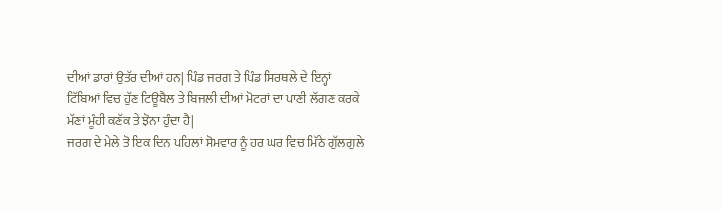ਦੀਆਂ ਡਾਰਾਂ ਉਤੱਰ ਦੀਆਂ ਹਨ| ਪਿੰਡ ਜਰਗ ਤੇ ਪਿੰਡ ਸਿਰਥਲੇ ਦੇ ਇਨ੍ਹਾਂ ਟਿੱਬਿਆਂ ਵਿਚ ਹੁੱਣ ਟਿਊਬੈਲ ਤੇ ਬਿਜਲੀ ਦੀਆਂ ਮੋਟਰਾਂ ਦਾ ਪਾਣੀ ਲੱਗਣ ਕਰਕੇ ਮੱਣਾਂ ਮੂੰਹੀ ਕਣੱਕ ਤੇ ਝੋਨਾ ਹੁੰਦਾ ਹੈ|
ਜਰਗ ਦੇ ਮੇਲੇ ਤੋ ਇਕ ਦਿਨ ਪਹਿਲਾਂ ਸੋਮਵਾਰ ਨੂੰ ਹਰ ਘਰ ਵਿਚ ਮਿੱਠੇ ਗੁੱਲਗੁਲੇ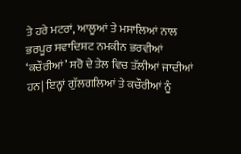ਤੇ ਹਰੇ ਮਟਰਾਂ, ਆਲੂਆਂ ਤੇ ਮਸਾਲਿਆਂ ਨਾਲ ਭਰਪੂਰ ਸਵਾਦਿਸ਼ਟ ਨਮਕੀਨ ਭਰਵੀਆਂ ‘ਕਚੌਰੀਆਂ’ ਸਰੋ ਦੇ ਤੇਲ ਵਿਚ ਤੱਲੀਆਂ ਜਾਦੀਆਂ ਹਨ| ਇਨ੍ਹਾਂ ਗੁੱਲਗਲਿਆਂ ਤੇ ਕਚੌਰੀਆਂ ਨੂੰ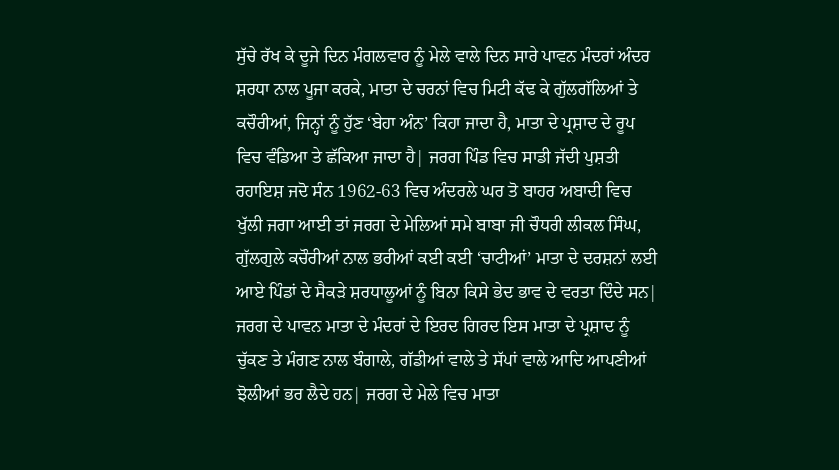ਸੁੱਚੇ ਰੱਖ ਕੇ ਦੂਜੇ ਦਿਨ ਮੰਗਲਵਾਰ ਨੂੰ ਮੇਲੇ ਵਾਲੇ ਦਿਨ ਸਾਰੇ ਪਾਵਨ ਮੰਦਰਾਂ ਅੰਦਰ ਸ਼ਰਧਾ ਨਾਲ ਪੂਜਾ ਕਰਕੇ, ਮਾਤਾ ਦੇ ਚਰਨਾਂ ਵਿਚ ਮਿਟੀ ਕੱਢ ਕੇ ਗੁੱਲਗੱਲਿਆਂ ਤੇ ਕਚੌਰੀਆਂ, ਜਿਨ੍ਹਾਂ ਨੂੰ ਹੁੱਣ ‘ਬੇਹਾ ਅੰਨ’ ਕਿਹਾ ਜਾਦਾ ਹੈ, ਮਾਤਾ ਦੇ ਪ੍ਰਸ਼ਾਦ ਦੇ ਰੂਪ ਵਿਚ ਵੰਡਿਆ ਤੇ ਛੱਕਿਆ ਜਾਦਾ ਹੈ| ਜਰਗ ਪਿੰਡ ਵਿਚ ਸਾਡੀ ਜੱਦੀ ਪੁਸ਼ਤੀ ਰਹਾਇਸ਼ ਜਦੋ ਸੰਨ 1962-63 ਵਿਚ ਅੰਦਰਲੇ ਘਰ ਤੋ ਬਾਹਰ ਅਬਾਦੀ ਵਿਚ ਖੁੱਲੀ ਜਗਾ ਆਈ ਤਾਂ ਜਰਗ ਦੇ ਮੇਲਿਆਂ ਸਮੇ ਬਾਬਾ ਜੀ ਚੌਧਰੀ ਲੀਕਲ ਸਿੰਘ, ਗੁੱਲਗੁਲੇ ਕਚੌਰੀਆਂ ਨਾਲ ਭਰੀਆਂ ਕਈ ਕਈ ‘ਚਾਟੀਆਂ’ ਮਾਤਾ ਦੇ ਦਰਸ਼ਨਾਂ ਲਈ ਆਏ ਪਿੰਡਾਂ ਦੇ ਸੈਕੜੇ ਸ਼ਰਧਾਲੂਆਂ ਨੂੰ ਬਿਨਾ ਕਿਸੇ ਭੇਦ ਭਾਵ ਦੇ ਵਰਤਾ ਦਿੰਦੇ ਸਨ| ਜਰਗ ਦੇ ਪਾਵਨ ਮਾਤਾ ਦੇ ਮੰਦਰਾਂ ਦੇ ਇਰਦ ਗਿਰਦ ਇਸ ਮਾਤਾ ਦੇ ਪ੍ਰਸ਼ਾਦ ਨੂੰ ਚੁੱਕਣ ਤੇ ਮੰਗਣ ਨਾਲ ਬੰਗਾਲੇ, ਗੱਡੀਆਂ ਵਾਲੇ ਤੇ ਸੱਪਾਂ ਵਾਲੇ ਆਦਿ ਆਪਣੀਆਂ ਝੋਲੀਆਂ ਭਰ ਲੈਦੇ ਹਨ| ਜਰਗ ਦੇ ਮੇਲੇ ਵਿਚ ਮਾਤਾ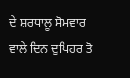ਦੇ ਸ਼ਰਧਾਲੂ ਸੋਮਵਾਰ ਵਾਲੇ ਦਿਨ ਦੁਪਿਹਰ ਤੋ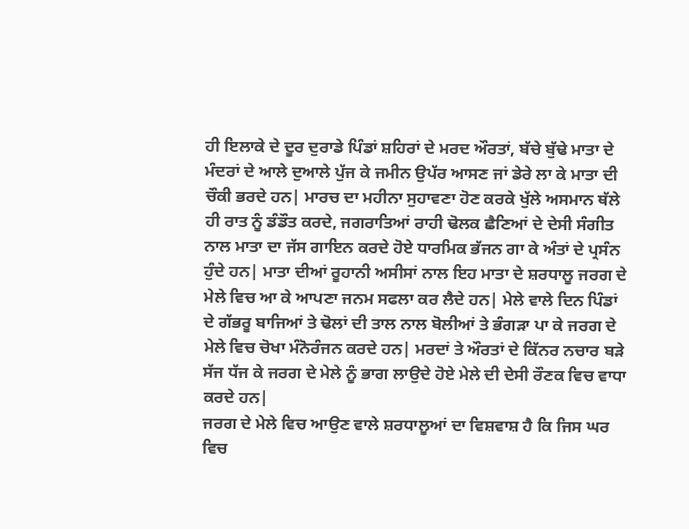ਹੀ ਇਲਾਕੇ ਦੇ ਦੂਰ ਦੁਰਾਡੇ ਪਿੰਡਾਂ ਸ਼ਹਿਰਾਂ ਦੇ ਮਰਦ ਔਰਤਾਂ, ਬੱਚੇ ਬੁੱਢੇ ਮਾਤਾ ਦੇ ਮੰਦਰਾਂ ਦੇ ਆਲੇ ਦੁਆਲੇ ਪੁੱਜ ਕੇ ਜਮੀਨ ਉਪੱਰ ਆਸਣ ਜਾਂ ਡੇਰੇ ਲਾ ਕੇ ਮਾਤਾ ਦੀ ਚੌਕੀ ਭਰਦੇ ਹਨ| ਮਾਰਚ ਦਾ ਮਹੀਨਾ ਸੁਹਾਵਣਾ ਹੋਣ ਕਰਕੇ ਖੁੱਲੇ ਅਸਮਾਨ ਥੱਲੇ ਹੀ ਰਾਤ ਨੂੰ ਡੰਡੌਤ ਕਰਦੇ, ਜਗਰਾਤਿਆਂ ਰਾਹੀ ਢੋਲਕ ਛੈਣਿਆਂ ਦੇ ਦੇਸੀ ਸੰਗੀਤ ਨਾਲ ਮਾਤਾ ਦਾ ਜੱਸ ਗਾਇਨ ਕਰਦੇ ਹੋਏ ਧਾਰਮਿਕ ਭੱਜਨ ਗਾ ਕੇ ਅੰਤਾਂ ਦੇ ਪ੍ਰਸੰਨ ਹੁੰਦੇ ਹਨ| ਮਾਤਾ ਦੀਆਂ ਰੂਹਾਨੀ ਅਸੀਸਾਂ ਨਾਲ ਇਹ ਮਾਤਾ ਦੇ ਸ਼ਰਧਾਲੂ ਜਰਗ ਦੇ ਮੇਲੇ ਵਿਚ ਆ ਕੇ ਆਪਣਾ ਜਨਮ ਸਫਲਾ ਕਰ ਲੈਦੇ ਹਨ| ਮੇਲੇ ਵਾਲੇ ਦਿਨ ਪਿੰਡਾਂ ਦੇ ਗੱਭਰੂ ਬਾਜਿਆਂ ਤੇ ਢੋਲਾਂ ਦੀ ਤਾਲ ਨਾਲ ਬੋਲੀਆਂ ਤੇ ਭੰਗੜਾ ਪਾ ਕੇ ਜਰਗ ਦੇ ਮੇਲੇ ਵਿਚ ਚੋਖਾ ਮੰਨੋਰੰਜਨ ਕਰਦੇ ਹਨ| ਮਰਦਾਂ ਤੇ ਔਰਤਾਂ ਦੇ ਕਿੱਨਰ ਨਚਾਰ ਬੜੇ ਸੱਜ ਧੱਜ ਕੇ ਜਰਗ ਦੇ ਮੇਲੇ ਨੂੰ ਭਾਗ ਲਾਉਦੇ ਹੋਏ ਮੇਲੇ ਦੀ ਦੇਸੀ ਰੌਣਕ ਵਿਚ ਵਾਧਾ ਕਰਦੇ ਹਨ|
ਜਰਗ ਦੇ ਮੇਲੇ ਵਿਚ ਆਉਣ ਵਾਲੇ ਸ਼ਰਧਾਲੂਆਂ ਦਾ ਵਿਸ਼ਵਾਸ਼ ਹੈ ਕਿ ਜਿਸ ਘਰ ਵਿਚ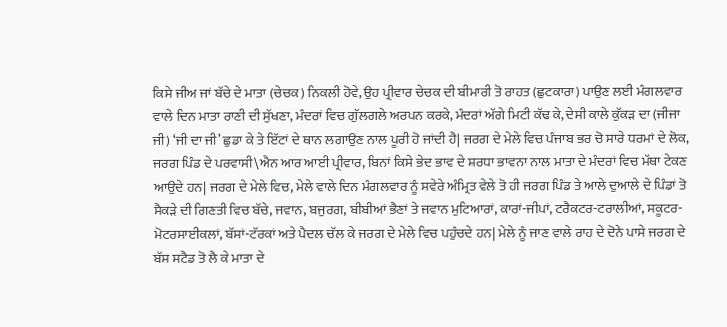ਕਿਸੇ ਜੀਅ ਜਾਂ ਬੱਚੇ ਦੇ ਮਾਤਾ (ਚੇਚਕ) ਨਿਕਲੀ ਹੋਵੇ, ਉਹ ਪ੍ਰੀਵਾਰ ਚੇਚਕ ਦੀ ਬੀਮਾਰੀ ਤੋ ਰਾਹਤ (ਛੁਟਕਾਰਾ) ਪਾਉਣ ਲਈ ਮੰਗਲਵਾਰ ਵਾਲੇ ਦਿਨ ਮਾਤਾ ਰਾਣੀ ਦੀ ਸੁੱਖਣਾ, ਮੰਦਰਾਂ ਵਿਚ ਗੁੱਲਗਲੇ ਅਰਪਨ ਕਰਕੇ, ਮੰਦਰਾਂ ਅੱਗੇ ਮਿਟੀ ਕੱਢ ਕੇ, ਦੇਸੀ ਕਾਲੇ ਕੁੱਕੜ ਦਾ (ਜੀਜਾ ਜੀ) ‘ਜੀ ਦਾ ਜੀ’ ਛੁਡਾ ਕੇ ਤੇ ਇੱਟਾਂ ਦੇ ਥਾਨ ਲਗਾਉਣ ਨਾਲ ਪੂਰੀ ਹੋ ਜਾਂਦੀ ਹੈ| ਜਰਗ ਦੇ ਮੇਲੇ ਵਿਚ ਪੰਜਾਬ ਭਰ ਚੋ ਸਾਰੇ ਧਰਮਾਂ ਦੇ ਲੋਕ, ਜਰਗ ਪਿੰਡ ਦੇ ਪਰਵਾਸੀ\ਐਨ ਆਰ ਆਈ ਪ੍ਰੀਵਾਰ, ਬਿਨਾਂ ਕਿਸੇ ਭੇਦ ਭਾਵ ਦੇ ਸ਼ਰਧਾ ਭਾਵਨਾ ਨਾਲ ਮਾਤਾ ਦੇ ਮੰਦਰਾਂ ਵਿਚ ਮੱਥਾ ਟੇਕਣ ਆਉਦੇ ਹਨ| ਜਰਗ ਦੇ ਮੇਲੇ ਵਿਚ, ਮੇਲੇ ਵਾਲੇ ਦਿਨ ਮੰਗਲਵਾਰ ਨੂੰ ਸਵੇਰੇ ਅੰਮ੍ਰਿਤ ਵੇਲੇ ਤੋ ਹੀ ਜਰਗ ਪਿੰਡ ਤੇ ਆਲੇ ਦੁਆਲੇ ਦੇ ਪਿੰਡਾਂ ਤੋ ਸੈਕੜੇ ਦੀ ਗਿਣਤੀ ਵਿਚ ਬੱਚੇ, ਜਵਾਨ, ਬਜੁਰਗ, ਬੀਬੀਆਂ ਭੈਣਾਂ ਤੇ ਜਵਾਨ ਮੁਟਿਆਰਾਂ, ਕਾਰਾਂ-ਜੀਪਾਂ, ਟਰੈਕਟਰ-ਟਰਾਲੀਆਂ, ਸਕੂਟਰ-ਮੋਟਰਸਾਈਕਲਾਂ, ਬੱਸਾਂ-ਟੱਰਕਾਂ ਅਤੇ ਪੈਦਲ ਚੱਲ ਕੇ ਜਰਗ ਦੇ ਮੇਲੇ ਵਿਚ ਪਹੁੰਚਦੇ ਹਨ| ਮੇਲੇ ਨੂੰ ਜਾਣ ਵਾਲੇ ਰਾਹ ਦੇ ਦੋਨੇ ਪਾਸੇ ਜਰਗ ਦੇ ਬੱਸ ਸਟੈਡ ਤੋ ਲੈ ਕੇ ਮਾਤਾ ਦੇ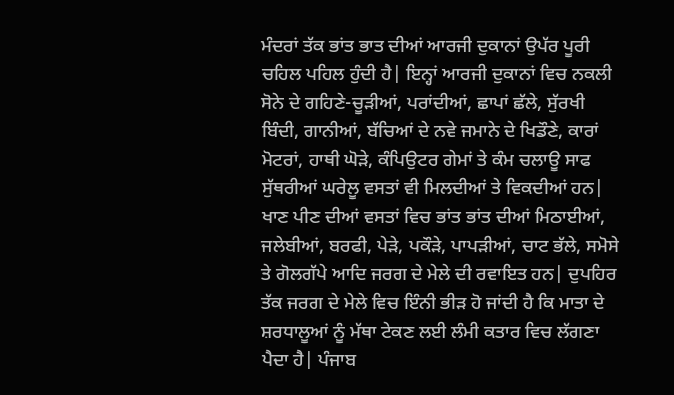ਮੰਦਰਾਂ ਤੱਕ ਭਾਂਤ ਭਾਤ ਦੀਆਂ ਆਰਜੀ ਦੁਕਾਨਾਂ ਉਪੱਰ ਪੂਰੀ ਚਹਿਲ ਪਹਿਲ ਹੁੰਦੀ ਹੈ| ਇਨ੍ਹਾਂ ਆਰਜੀ ਦੁਕਾਨਾਂ ਵਿਚ ਨਕਲੀ ਸੋਨੇ ਦੇ ਗਹਿਣੇ-ਚੂੜੀਆਂ, ਪਰਾਂਦੀਆਂ, ਛਾਪਾਂ ਛੱਲੇ, ਸੁੱਰਖੀ ਬਿੰਦੀ, ਗਾਨੀਆਂ, ਬੱਚਿਆਂ ਦੇ ਨਵੇ ਜਮਾਨੇ ਦੇ ਖਿਡੌਣੇ, ਕਾਰਾਂ ਮੋਟਰਾਂ, ਹਾਥੀ ਘੋੜੇ, ਕੰਪਿਉਟਰ ਗੇਮਾਂ ਤੇ ਕੰਮ ਚਲਾਊ ਸਾਫ ਸੁੱਥਰੀਆਂ ਘਰੇਲੂ ਵਸਤਾਂ ਵੀ ਮਿਲਦੀਆਂ ਤੇ ਵਿਕਦੀਆਂ ਹਨ| ਖਾਣ ਪੀਣ ਦੀਆਂ ਵਸਤਾਂ ਵਿਚ ਭਾਂਤ ਭਾਂਤ ਦੀਆਂ ਮਿਠਾਈਆਂ, ਜਲੇਬੀਆਂ, ਬਰਫੀ, ਪੇੜੇ, ਪਕੌੜੇ, ਪਾਪੜੀਆਂ, ਚਾਟ ਭੱਲੇ, ਸਮੋਸੇ ਤੇ ਗੋਲਗੱਪੇ ਆਦਿ ਜਰਗ ਦੇ ਮੇਲੇ ਦੀ ਰਵਾਇਤ ਹਨ| ਦੁਪਹਿਰ ਤੱਕ ਜਰਗ ਦੇ ਮੇਲੇ ਵਿਚ ਇੰਨੀ ਭੀੜ ਹੋ ਜਾਂਦੀ ਹੈ ਕਿ ਮਾਤਾ ਦੇ ਸ਼ਰਧਾਲੂਆਂ ਨੂੰ ਮੱਥਾ ਟੇਕਣ ਲਈ ਲੰਮੀ ਕਤਾਰ ਵਿਚ ਲੱਗਣਾ ਪੈਦਾ ਹੈ| ਪੰਜਾਬ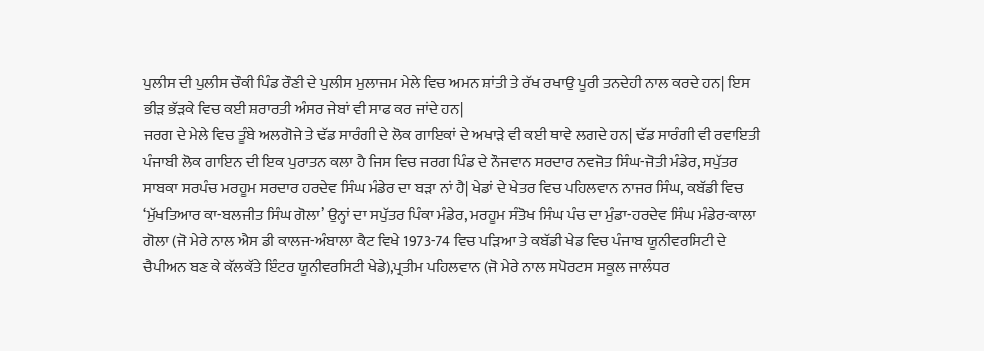ਪੁਲੀਸ ਦੀ ਪੁਲੀਸ ਚੌਕੀ ਪਿੰਡ ਰੌਣੀ ਦੇ ਪੁਲੀਸ ਮੁਲਾਜਮ ਮੇਲੇ ਵਿਚ ਅਮਨ ਸ਼ਾਂਤੀ ਤੇ ਰੱਖ ਰਖਾਉ ਪੂਰੀ ਤਨਦੇਹੀ ਨਾਲ ਕਰਦੇ ਹਨ| ਇਸ ਭੀੜ ਭੱੜਕੇ ਵਿਚ ਕਈ ਸ਼ਰਾਰਤੀ ਅੰਸਰ ਜੇਬਾਂ ਵੀ ਸਾਫ ਕਰ ਜਾਂਦੇ ਹਨ|
ਜਰਗ ਦੇ ਮੇਲੇ ਵਿਚ ਤੂੰਬੇ ਅਲਗੋਜੇ ਤੇ ਢੱਡ ਸਾਰੰਗੀ ਦੇ ਲੋਕ ਗਾਇਕਾਂ ਦੇ ਅਖਾੜੇ ਵੀ ਕਈ ਥਾਵੇ ਲਗਦੇ ਹਨ| ਢੱਡ ਸਾਰੰਗੀ ਵੀ ਰਵਾਇਤੀ ਪੰਜਾਬੀ ਲੋਕ ਗਾਇਨ ਦੀ ਇਕ ਪੁਰਾਤਨ ਕਲਾ ਹੈ ਜਿਸ ਵਿਚ ਜਰਗ ਪਿੰਡ ਦੇ ਨੌਜਵਾਨ ਸਰਦਾਰ ਨਵਜੋਤ ਸਿੰਘ-ਜੋਤੀ ਮੰਡੇਰ, ਸਪੁੱਤਰ ਸਾਬਕਾ ਸਰਪੰਚ ਮਰਹੂਮ ਸਰਦਾਰ ਹਰਦੇਵ ਸਿੰਘ ਮੰਡੇਰ ਦਾ ਬੜਾ ਨਾਂ ਹੈ| ਖੇਡਾਂ ਦੇ ਖੇਤਰ ਵਿਚ ਪਹਿਲਵਾਨ ਨਾਜਰ ਸਿੰਘ, ਕਬੱਡੀ ਵਿਚ ‘ਮੁੱਖਤਿਆਰ ਕਾ-ਬਲਜੀਤ ਸਿੰਘ ਗੋਲਾ’ ਉਨ੍ਹਾਂ ਦਾ ਸਪੁੱਤਰ ਪਿੰਕਾ ਮੰਡੇਰ, ਮਰਹੂਮ ਸੰਤੋਖ ਸਿੰਘ ਪੰਚ ਦਾ ਮੁੰਡਾ-ਹਰਦੇਵ ਸਿੰਘ ਮੰਡੇਰ-ਕਾਲਾ ਗੋਲਾ (ਜੋ ਮੇਰੇ ਨਾਲ ਐਸ ਡੀ ਕਾਲਜ-ਅੰਬਾਲਾ ਕੈਟ ਵਿਖੇ 1973-74 ਵਿਚ ਪੜਿਆ ਤੇ ਕਬੱਡੀ ਖੇਡ ਵਿਚ ਪੰਜਾਬ ਯੂਨੀਵਰਸਿਟੀ ਦੇ ਚੈਪੀਅਨ ਬਣ ਕੇ ਕੱਲਕੱਤੇ ਇੰਟਰ ਯੂਨੀਵਰਸਿਟੀ ਖੇਡੇ),ਪ੍ਰਤੀਮ ਪਹਿਲਵਾਨ (ਜੋ ਮੇਰੇ ਨਾਲ ਸਪੋਰਟਸ ਸਕੂਲ ਜਾਲੰਧਰ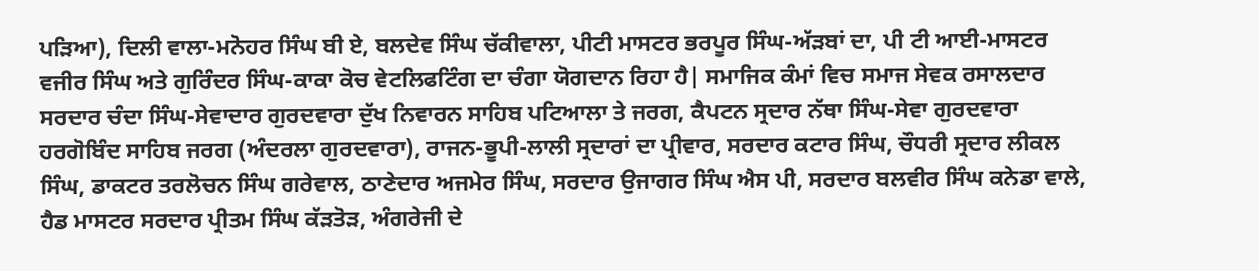ਪੜਿਆ), ਦਿਲੀ ਵਾਲਾ-ਮਨੋਹਰ ਸਿੰਘ ਬੀ ਏ, ਬਲਦੇਵ ਸਿੰਘ ਚੱਕੀਵਾਲਾ, ਪੀਟੀ ਮਾਸਟਰ ਭਰਪੂਰ ਸਿੰਘ-ਅੱੜਬਾਂ ਦਾ, ਪੀ ਟੀ ਆਈ-ਮਾਸਟਰ ਵਜੀਰ ਸਿੰਘ ਅਤੇ ਗੁਰਿੰਦਰ ਸਿੰਘ-ਕਾਕਾ ਕੋਚ ਵੇਟਲਿਫਟਿੰਗ ਦਾ ਚੰਗਾ ਯੋਗਦਾਨ ਰਿਹਾ ਹੈ| ਸਮਾਜਿਕ ਕੰਮਾਂ ਵਿਚ ਸਮਾਜ ਸੇਵਕ ਰਸਾਲਦਾਰ ਸਰਦਾਰ ਚੰਦਾ ਸਿੰਘ-ਸੇਵਾਦਾਰ ਗੁਰਦਵਾਰਾ ਦੁੱਖ ਨਿਵਾਰਨ ਸਾਹਿਬ ਪਟਿਆਲਾ ਤੇ ਜਰਗ, ਕੈਪਟਨ ਸ੍ਰਦਾਰ ਨੱਥਾ ਸਿੰਘ-ਸੇਵਾ ਗੁਰਦਵਾਰਾ ਹਰਗੋਬਿੰਦ ਸਾਹਿਬ ਜਰਗ (ਅੰਦਰਲਾ ਗੁਰਦਵਾਰਾ), ਰਾਜਨ-ਭੂਪੀ-ਲਾਲੀ ਸ੍ਰਦਾਰਾਂ ਦਾ ਪ੍ਰੀਵਾਰ, ਸਰਦਾਰ ਕਟਾਰ ਸਿੰਘ, ਚੌਧਰੀ ਸ੍ਰਦਾਰ ਲੀਕਲ ਸਿੰਘ, ਡਾਕਟਰ ਤਰਲੋਚਨ ਸਿੰਘ ਗਰੇਵਾਲ, ਠਾਣੇਦਾਰ ਅਜਮੇਰ ਸਿੰਘ, ਸਰਦਾਰ ਉਜਾਗਰ ਸਿੰਘ ਐਸ ਪੀ, ਸਰਦਾਰ ਬਲਵੀਰ ਸਿੰਘ ਕਨੇਡਾ ਵਾਲੇ, ਹੈਡ ਮਾਸਟਰ ਸਰਦਾਰ ਪ੍ਰੀਤਮ ਸਿੰਘ ਕੱੜਤੋੜ, ਅੰਗਰੇਜੀ ਦੇ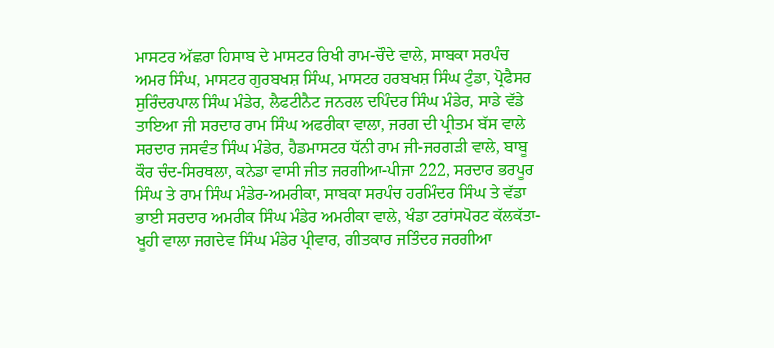ਮਾਸਟਰ ਅੱਛਰਾ ਹਿਸਾਬ ਦੇ ਮਾਸਟਰ ਰਿਖੀ ਰਾਮ-ਚੌਦੇ ਵਾਲੇ, ਸਾਬਕਾ ਸਰਪੰਚ ਅਮਰ ਸਿੰਘ, ਮਾਸਟਰ ਗੁਰਬਖਸ਼ ਸਿੰਘ, ਮਾਸਟਰ ਹਰਬਖਸ਼ ਸਿੰਘ ਟੁੰਡਾ, ਪ੍ਰੋਫੈਸਰ ਸੁਰਿੰਦਰਪਾਲ ਸਿੰਘ ਮੰਡੇਰ, ਲੈਫਟੀਨੈਟ ਜਨਰਲ ਦਪਿੰਦਰ ਸਿੰਘ ਮੰਡੇਰ, ਸਾਡੇ ਵੱਡੇ ਤਾਇਆ ਜੀ ਸਰਦਾਰ ਰਾਮ ਸਿੰਘ ਅਫਰੀਕਾ ਵਾਲਾ, ਜਰਗ ਦੀ ਪ੍ਰੀਤਮ ਬੱਸ ਵਾਲੇ ਸਰਦਾਰ ਜਸਵੰਤ ਸਿੰਘ ਮੰਡੇਰ, ਹੈਡਮਾਸਟਰ ਧੱਨੀ ਰਾਮ ਜੀ-ਜਰਗੜੀ ਵਾਲੇ, ਬਾਬੂ ਕੌਰ ਚੰਦ-ਸਿਰਥਲਾ, ਕਨੇਡਾ ਵਾਸੀ ਜੀਤ ਜਰਗੀਆ-ਪੀਜਾ 222, ਸਰਦਾਰ ਭਰਪੂਰ ਸਿੰਘ ਤੇ ਰਾਮ ਸਿੰਘ ਮੰਡੇਰ-ਅਮਰੀਕਾ, ਸਾਬਕਾ ਸਰਪੰਚ ਹਰਮਿੰਦਰ ਸਿੰਘ ਤੇ ਵੱਡਾ ਭਾਈ ਸਰਦਾਰ ਅਮਰੀਕ ਸਿੰਘ ਮੰਡੇਰ ਅਮਰੀਕਾ ਵਾਲੇ, ਖੰਡਾ ਟਰਾਂਸਪੋਰਟ ਕੱਲਕੱਤਾ-ਖੂਹੀ ਵਾਲਾ ਜਗਦੇਵ ਸਿੰਘ ਮੰਡੇਰ ਪ੍ਰੀਵਾਰ, ਗੀਤਕਾਰ ਜਤਿੰਦਰ ਜਰਗੀਆ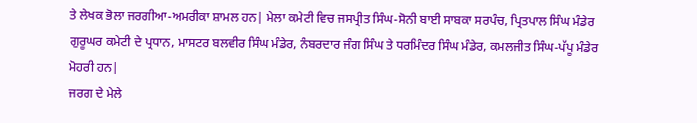ਤੇ ਲੇਖਕ ਭੋਲਾ ਜਰਗੀਆ-ਅਮਰੀਕਾ ਸ਼ਾਮਲ ਹਨ| ਮੇਲਾ ਕਮੇਟੀ ਵਿਚ ਜਸਪ੍ਰੀਤ ਸਿੰਘ-ਸੋਨੀ ਬਾਈ ਸਾਬਕਾ ਸਰਪੰਚ, ਪ੍ਰਿਤਪਾਲ ਸਿੰਘ ਮੰਡੇਰ ਗੁਰੂਘਰ ਕਮੇਟੀ ਦੇ ਪ੍ਰਧਾਨ, ਮਾਸਟਰ ਬਲਵੀਰ ਸਿੰਘ ਮੰਡੇਰ, ਨੰਬਰਦਾਰ ਜੰਗ ਸਿੰਘ ਤੇ ਧਰਮਿੰਦਰ ਸਿੰਘ ਮੰਡੇਰ, ਕਮਲਜੀਤ ਸਿੰਘ-ਪੱਪੂ ਮੰਡੇਰ ਮੋਹਰੀ ਹਨ|
ਜਰਗ ਦੇ ਮੇਲੇ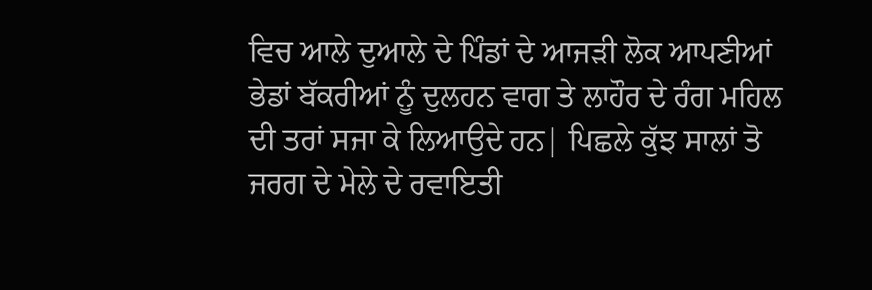ਵਿਚ ਆਲੇ ਦੁਆਲੇ ਦੇ ਪਿੰਡਾਂ ਦੇ ਆਜੜੀ ਲੋਕ ਆਪਣੀਆਂ ਭੇਡਾਂ ਬੱਕਰੀਆਂ ਨੂੰ ਦੁਲਹਨ ਵਾਗ ਤੇ ਲਾਹੌਰ ਦੇ ਰੰਗ ਮਹਿਲ ਦੀ ਤਰਾਂ ਸਜਾ ਕੇ ਲਿਆਉਦੇ ਹਨ| ਪਿਛਲੇ ਕੁੱਝ ਸਾਲਾਂ ਤੋ ਜਰਗ ਦੇ ਮੇਲੇ ਦੇ ਰਵਾਇਤੀ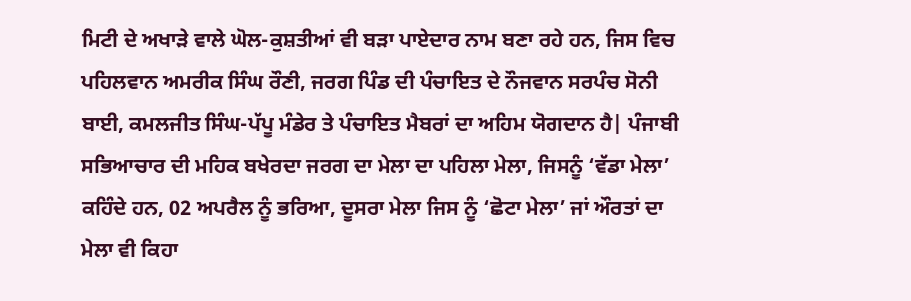ਮਿਟੀ ਦੇ ਅਖਾੜੇ ਵਾਲੇ ਘੋਲ-ਕੁਸ਼ਤੀਆਂ ਵੀ ਬੜਾ ਪਾਏਦਾਰ ਨਾਮ ਬਣਾ ਰਹੇ ਹਨ, ਜਿਸ ਵਿਚ ਪਹਿਲਵਾਨ ਅਮਰੀਕ ਸਿੰਘ ਰੌਣੀ, ਜਰਗ ਪਿੰਡ ਦੀ ਪੰਚਾਇਤ ਦੇ ਨੌਜਵਾਨ ਸਰਪੰਚ ਸੋਨੀ ਬਾਈ, ਕਮਲਜੀਤ ਸਿੰਘ-ਪੱਪੂ ਮੰਡੇਰ ਤੇ ਪੰਚਾਇਤ ਮੈਬਰਾਂ ਦਾ ਅਹਿਮ ਯੋਗਦਾਨ ਹੈ| ਪੰਜਾਬੀ ਸਭਿਆਚਾਰ ਦੀ ਮਹਿਕ ਬਖੇਰਦਾ ਜਰਗ ਦਾ ਮੇਲਾ ਦਾ ਪਹਿਲਾ ਮੇਲਾ, ਜਿਸਨੂੰ ‘ਵੱਡਾ ਮੇਲਾ’ ਕਹਿੰਦੇ ਹਨ, 02 ਅਪਰੈਲ ਨੂੰ ਭਰਿਆ, ਦੂਸਰਾ ਮੇਲਾ ਜਿਸ ਨੂੰ ‘ਛੋਟਾ ਮੇਲਾ’ ਜਾਂ ਔਰਤਾਂ ਦਾ ਮੇਲਾ ਵੀ ਕਿਹਾ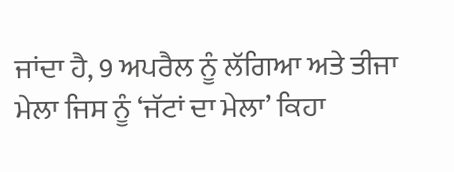ਜਾਂਦਾ ਹੈ, 9 ਅਪਰੈਲ ਨੂੰ ਲੱਗਿਆ ਅਤੇ ਤੀਜਾ ਮੇਲਾ ਜਿਸ ਨੂੰ ‘ਜੱਟਾਂ ਦਾ ਮੇਲਾ’ ਕਿਹਾ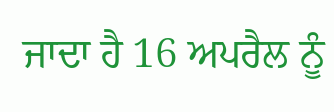ਜਾਦਾ ਹੈ 16 ਅਪਰੈਲ ਨੂੰ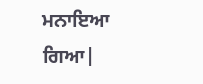ਮਨਾਇਆ ਗਿਆ|